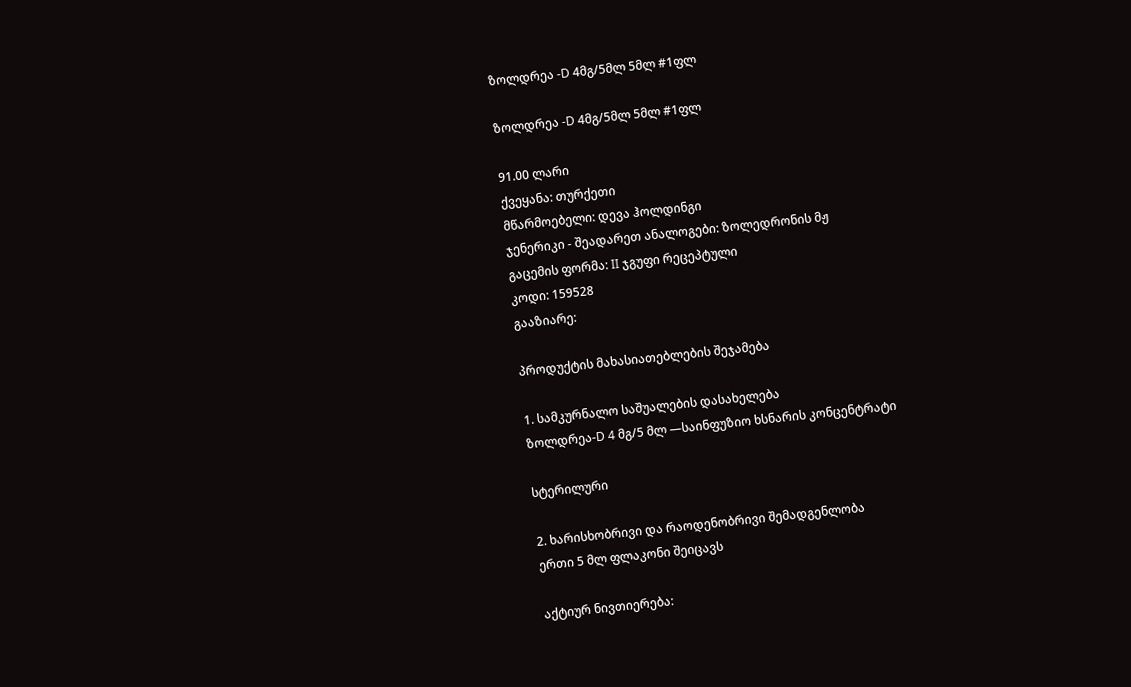ზოლდრეა -D 4მგ/5მლ 5მლ #1ფლ

ზოლდრეა -D 4მგ/5მლ 5მლ #1ფლ

91.00 ლარი
ქვეყანა: თურქეთი
მწარმოებელი: დევა ჰოლდინგი
ჯენერიკი - შეადარეთ ანალოგები: ზოლედრონის მჟ
გაცემის ფორმა: II ჯგუფი რეცეპტული
კოდი: 159528
გააზიარე:

პროდუქტის მახასიათებლების შეჯამება

1. სამკურნალო საშუალების დასახელება
ზოლდრეა-D 4 მგ/5 მლ —საინფუზიო ხსნარის კონცენტრატი

სტერილური

2. ხარისხობრივი და რაოდენობრივი შემადგენლობა
ერთი 5 მლ ფლაკონი შეიცავს

აქტიურ ნივთიერება: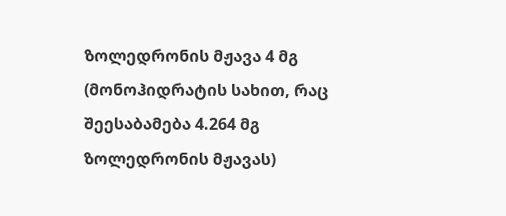ზოლედრონის მჟავა 4 მგ (მონოჰიდრატის სახით, რაც შეესაბამება 4.264 მგ ზოლედრონის მჟავას)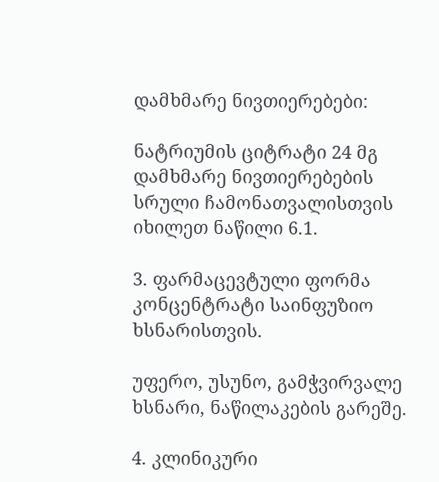დამხმარე ნივთიერებები:

ნატრიუმის ციტრატი 24 მგ
დამხმარე ნივთიერებების სრული ჩამონათვალისთვის იხილეთ ნაწილი 6.1.

3. ფარმაცევტული ფორმა
კონცენტრატი საინფუზიო ხსნარისთვის.

უფერო, უსუნო, გამჭვირვალე ხსნარი, ნაწილაკების გარეშე.

4. კლინიკური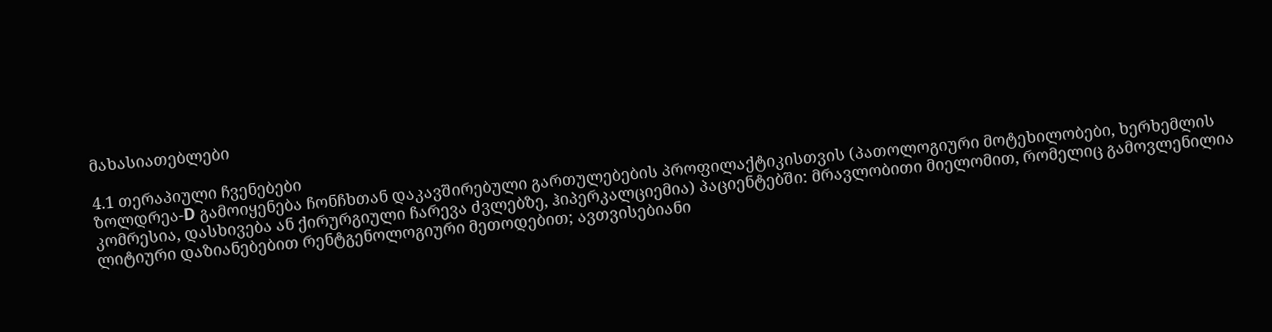მახასიათებლები

4.1 თერაპიული ჩვენებები
ზოლდრეა-D გამოიყენება ჩონჩხთან დაკავშირებული გართულებების პროფილაქტიკისთვის (პათოლოგიური მოტეხილობები, ხერხემლის კომრესია, დასხივება ან ქირურგიული ჩარევა ძვლებზე, ჰიპერკალციემია) პაციენტებში: მრავლობითი მიელომით, რომელიც გამოვლენილია ლიტიური დაზიანებებით რენტგენოლოგიური მეთოდებით; ავთვისებიანი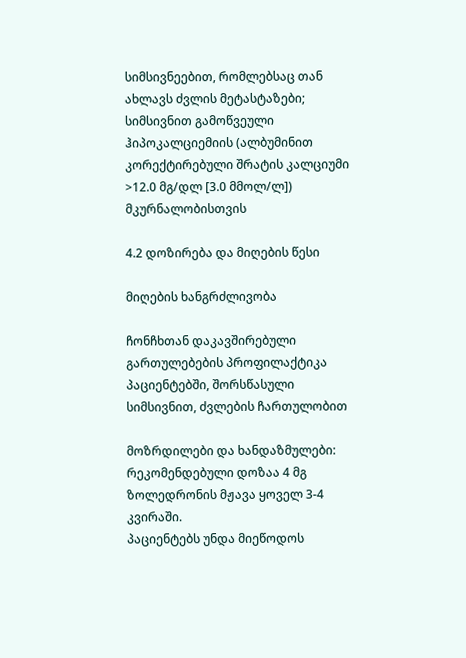სიმსივნეებით, რომლებსაც თან ახლავს ძვლის მეტასტაზები; სიმსივნით გამოწვეული ჰიპოკალციემიის (ალბუმინით კორექტირებული შრატის კალციუმი >12.0 მგ/დლ [3.0 მმოლ/ლ]) მკურნალობისთვის

4.2 დოზირება და მიღების წესი

მიღების ხანგრძლივობა

ჩონჩხთან დაკავშირებული გართულებების პროფილაქტიკა პაციენტებში, შორსწასული სიმსივნით, ძვლების ჩართულობით

მოზრდილები და ხანდაზმულები:
რეკომენდებული დოზაა 4 მგ ზოლედრონის მჟავა ყოველ 3-4 კვირაში.
პაციენტებს უნდა მიეწოდოს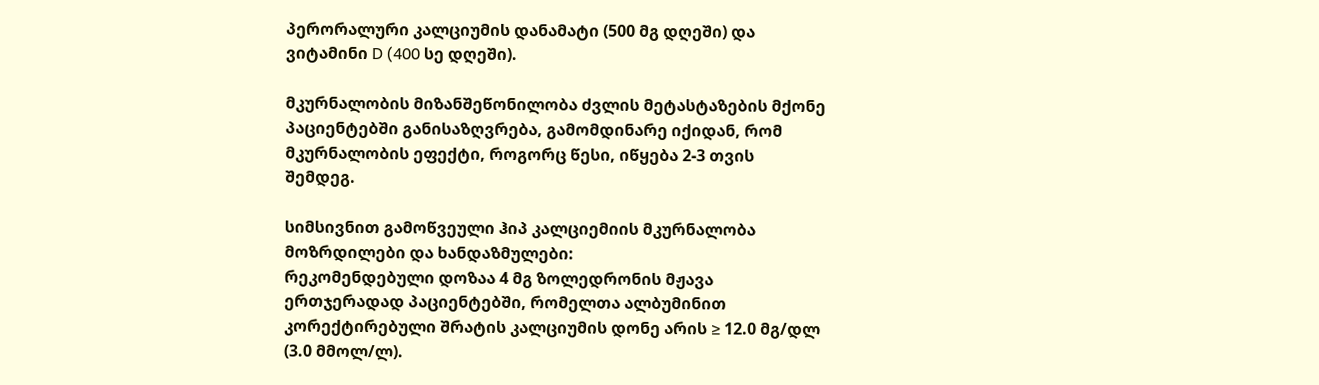პერორალური კალციუმის დანამატი (500 მგ დღეში) და ვიტამინი D (400 სე დღეში).

მკურნალობის მიზანშეწონილობა ძვლის მეტასტაზების მქონე პაციენტებში განისაზღვრება, გამომდინარე იქიდან, რომ მკურნალობის ეფექტი, როგორც წესი, იწყება 2-3 თვის შემდეგ.

სიმსივნით გამოწვეული ჰიპ კალციემიის მკურნალობა
მოზრდილები და ხანდაზმულები:
რეკომენდებული დოზაა 4 მგ ზოლედრონის მჟავა ერთჯერადად პაციენტებში, რომელთა ალბუმინით კორექტირებული შრატის კალციუმის დონე არის ≥ 12.0 მგ/დლ (3.0 მმოლ/ლ).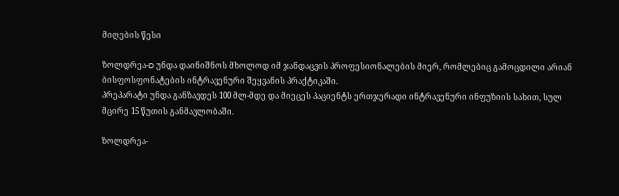მიღების წესი

ზოლდრეა-D უნდა დაინიშნოს მხოლოდ იმ ჯანდაცვის პროფესიონალების მიერ, რომლებიც გამოცდილი არიან ბისფოსფონატების ინტრავენური შეყვანის პრაქტიკაში.
პრეპარატი უნდა განზავდეს 100 მლ-მდე და მიეცეს პაციენტს ერთჯერადი ინტრავენური ინფუზიის სახით, სულ მცირე 15 წუთის განმავლობაში.

ზოლდრეა-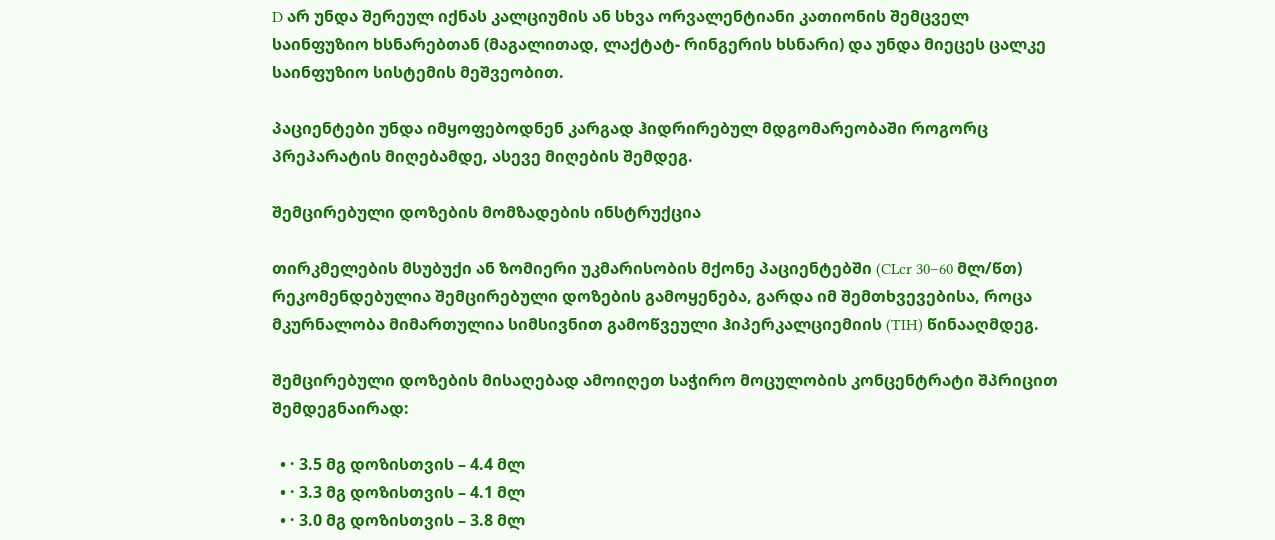D არ უნდა შერეულ იქნას კალციუმის ან სხვა ორვალენტიანი კათიონის შემცველ საინფუზიო ხსნარებთან (მაგალითად, ლაქტატ- რინგერის ხსნარი) და უნდა მიეცეს ცალკე საინფუზიო სისტემის მეშვეობით.

პაციენტები უნდა იმყოფებოდნენ კარგად ჰიდრირებულ მდგომარეობაში როგორც პრეპარატის მიღებამდე, ასევე მიღების შემდეგ.

შემცირებული დოზების მომზადების ინსტრუქცია

თირკმელების მსუბუქი ან ზომიერი უკმარისობის მქონე პაციენტებში (CLcr 30–60 მლ/წთ) რეკომენდებულია შემცირებული დოზების გამოყენება, გარდა იმ შემთხვევებისა, როცა მკურნალობა მიმართულია სიმსივნით გამოწვეული ჰიპერკალციემიის (TIH) წინააღმდეგ.

შემცირებული დოზების მისაღებად ამოიღეთ საჭირო მოცულობის კონცენტრატი შპრიცით შემდეგნაირად:

  • · 3.5 მგ დოზისთვის – 4.4 მლ
  • · 3.3 მგ დოზისთვის – 4.1 მლ
  • · 3.0 მგ დოზისთვის – 3.8 მლ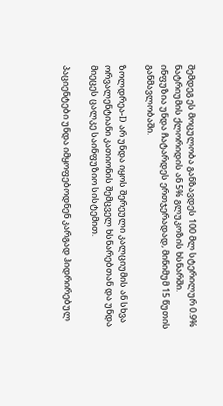შემდეგ ეს მოცულობა განზავდეს 100 მლ სტერილურ 0.9% ნატრიუმის ქლორიდის ან 5% გლუკოზის ხსნარში.
ინფუზია უნდა ჩატარდეს ერთჯერადად, მინიმუმ 15 წუთის განმავლობაში.

ზოლდრეა-D არ უნდა იყოს შერეული კალციუმის ან სხვა ორვალენტიანი კათიონის შემცველ ხსნარებთან და უნდა მიეცეს ცალკე საინფუზიო სისტემით.

პაციენტები უნდა იმყოფებოდნენ კარგად ჰიდრირებულ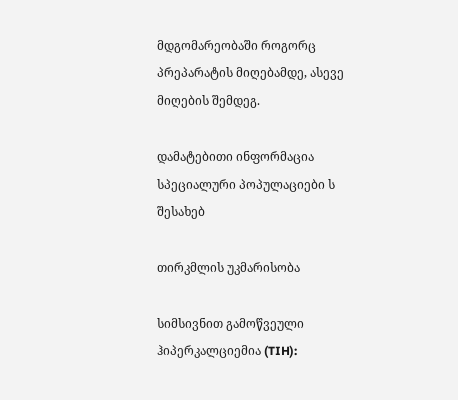მდგომარეობაში როგორც პრეპარატის მიღებამდე, ასევე მიღების შემდეგ.

დამატებითი ინფორმაცია სპეციალური პოპულაციები ს შესახებ

თირკმლის უკმარისობა

სიმსივნით გამოწვეული ჰიპერკალციემია (TIH):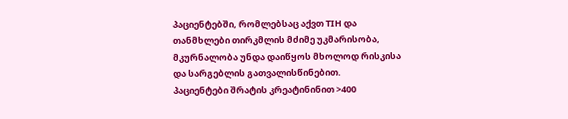პაციენტებში, რომლებსაც აქვთ TIH და თანმხლები თირკმლის მძიმე უკმარისობა, მკურნალობა უნდა დაიწყოს მხოლოდ რისკისა და სარგებლის გათვალისწინებით.
პაციენტები შრატის კრეატინინით >400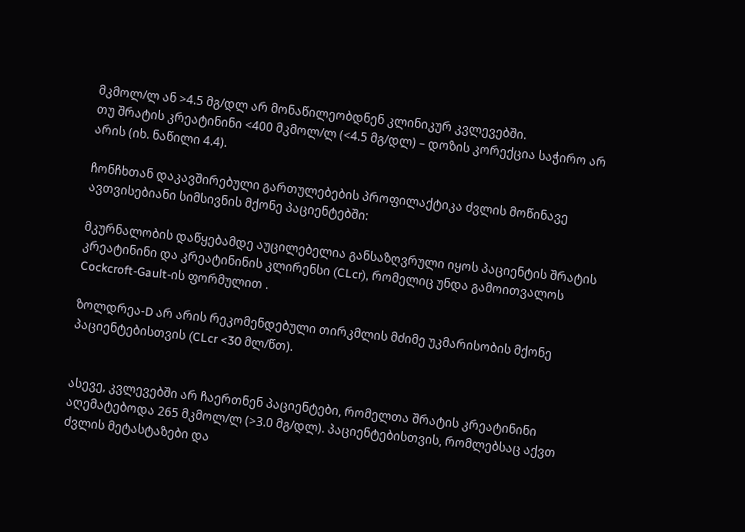მკმოლ/ლ ან >4.5 მგ/დლ არ მონაწილეობდნენ კლინიკურ კვლევებში.
თუ შრატის კრეატინინი <400 მკმოლ/ლ (<4.5 მგ/დლ) – დოზის კორექცია საჭირო არ არის (იხ. ნაწილი 4.4).

ჩონჩხთან დაკავშირებული გართულებების პროფილაქტიკა ძვლის მოწინავე ავთვისებიანი სიმსივნის მქონე პაციენტებში:

მკურნალობის დაწყებამდე აუცილებელია განსაზღვრული იყოს პაციენტის შრატის კრეატინინი და კრეატინინის კლირენსი (CLcr), რომელიც უნდა გამოითვალოს Cockcroft-Gault-ის ფორმულით .

ზოლდრეა-D არ არის რეკომენდებული თირკმლის მძიმე უკმარისობის მქონე პაციენტებისთვის (CLcr <30 მლ/წთ).


ასევე, კვლევებში არ ჩაერთნენ პაციენტები, რომელთა შრატის კრეატინინი აღემატებოდა 265 მკმოლ/ლ (>3.0 მგ/დლ). პაციენტებისთვის, რომლებსაც აქვთ ძვლის მეტასტაზები და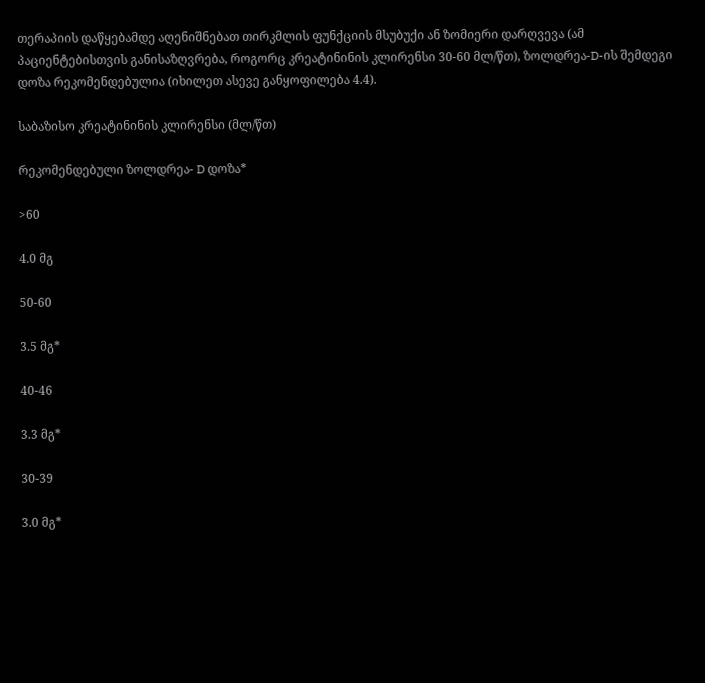თერაპიის დაწყებამდე აღენიშნებათ თირკმლის ფუნქციის მსუბუქი ან ზომიერი დარღვევა (ამ პაციენტებისთვის განისაზღვრება, როგორც კრეატინინის კლირენსი 30-60 მლ/წთ), ზოლდრეა-D-ის შემდეგი დოზა რეკომენდებულია (იხილეთ ასევე განყოფილება 4.4).

საბაზისო კრეატინინის კლირენსი (მლ/წთ)

რეკომენდებული ზოლდრეა- D დოზა*

>60

4.0 მგ

50-60

3.5 მგ*

40-46

3.3 მგ*

30-39

3.0 მგ*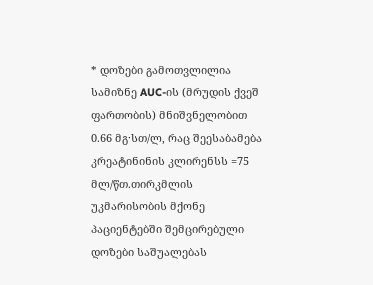* დოზები გამოთვლილია სამიზნე AUC-ის (მრუდის ქვეშ ფართობის) მნიშვნელობით 0.66 მგ·სთ/ლ, რაც შეესაბამება კრეატინინის კლირენსს =75 მლ/წთ.თირკმლის უკმარისობის მქონე პაციენტებში შემცირებული დოზები საშუალებას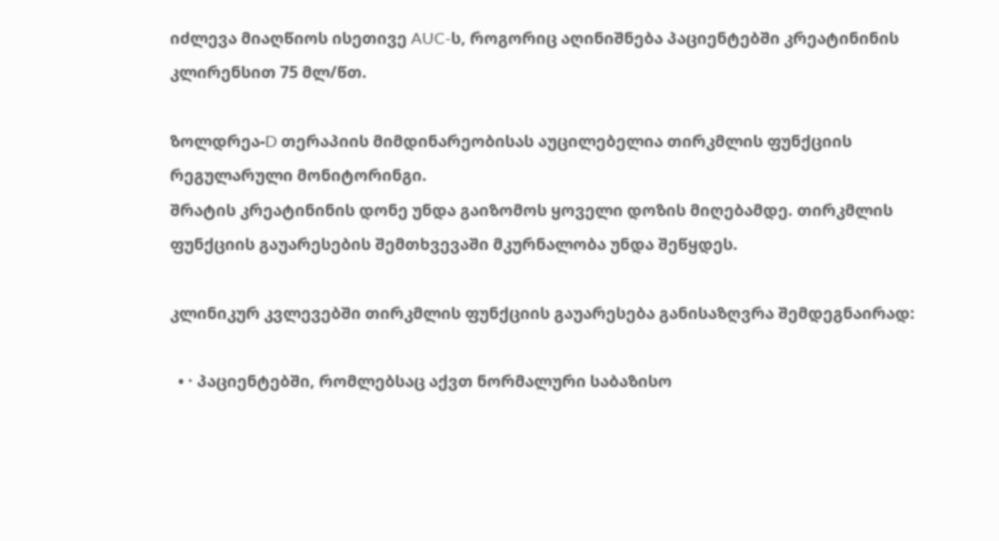იძლევა მიაღწიოს ისეთივე AUC-ს, როგორიც აღინიშნება პაციენტებში კრეატინინის კლირენსით 75 მლ/წთ.

ზოლდრეა-D თერაპიის მიმდინარეობისას აუცილებელია თირკმლის ფუნქციის რეგულარული მონიტორინგი.
შრატის კრეატინინის დონე უნდა გაიზომოს ყოველი დოზის მიღებამდე. თირკმლის ფუნქციის გაუარესების შემთხვევაში მკურნალობა უნდა შეწყდეს.

კლინიკურ კვლევებში თირკმლის ფუნქციის გაუარესება განისაზღვრა შემდეგნაირად:

  • · პაციენტებში, რომლებსაც აქვთ ნორმალური საბაზისო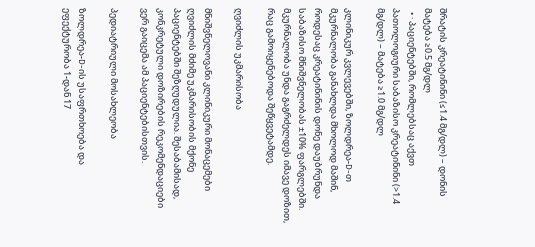შრატის კრეატინინი (≤1.4 მგ/დლ) – დონის მატება ≥0.5 მგ/დლ
  • · პაციენტებში, რომლებსაც აქვთ პათოლოგიური საბაზისო კრეატინინი (>1.4 მგ/დლ) – მატება ≥1.0 მგ/დლ

კლინიკურ კვლევებში, ზოლდრეა-D-თ მკურნალობა განახლდა მხოლოდ მაშინ, როდესაც კრეატინინის დონე დაუბრუნდა საბაზისო მნიშვნელობას ±10% ფარგლებში.
მკურნალობა უნდა გაგრძელდეს იმავე დოზით, რაც გამოიყენებოდა შეწყვეტამდე.

ღვიძლის უკმარისობა

მნიშვნელოვანი კლინიკური მონაცემები ღვიძლის მძიმე უკმარისობის მქონე პაციენტებში შეზღუდულია. შესაბამისად, კონკრეტული დოზირების რეკომენდაციები ვერ გაიცემა ამ პაციენტებისთვის.

პედიატრიული მოსახლეობა

ზოლდრეა-D-ის უსაფრთხოება და ეფექტურობა 1-დან 17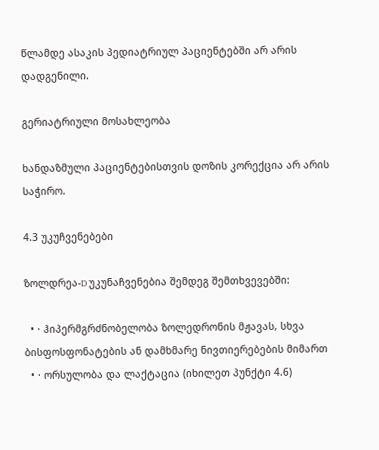წლამდე ასაკის პედიატრიულ პაციენტებში არ არის დადგენილი.

გერიატრიული მოსახლეობა

ხანდაზმული პაციენტებისთვის დოზის კორექცია არ არის საჭირო.

4.3 უკუჩვენებები

ზოლდრეა-D უკუნაჩვენებია შემდეგ შემთხვევებში:

  • · ჰიპერმგრძნობელობა ზოლედრონის მჟავას, სხვა ბისფოსფონატების ან დამხმარე ნივთიერებების მიმართ
  • · ორსულობა და ლაქტაცია (იხილეთ პუნქტი 4.6)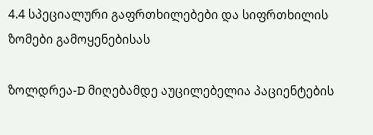4.4 სპეციალური გაფრთხილებები და სიფრთხილის ზომები გამოყენებისას

ზოლდრეა-D მიღებამდე აუცილებელია პაციენტების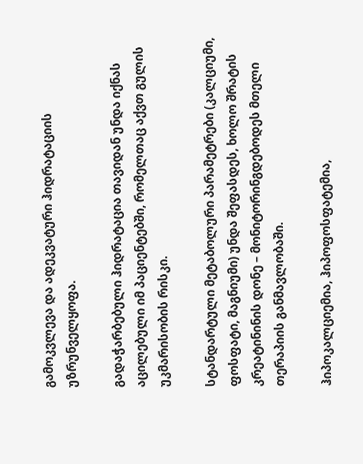გამოკვლევა და ადეკვატური ჰიდრატაციის უზრუნველყოფა.

გადაჭარბებული ჰიდრატაცია თავიდან უნდა იქნას აცილებული იმ პაციენტებში, რომელთაც აქვთ გულის უკმარისობის რისკი.

სტანდარტული მეტაბოლური პარამეტრები (კალციუმი, ფოსფატი, მაგნიუმი) უნდა შეფასდეს, ხოლო შრატის კრეატინინის დონე – მონიტორინგდებოდეს მთელი თერაპიის განმავლობაში.

ჰიპოკალციემია, ჰიპოფოსფატემია,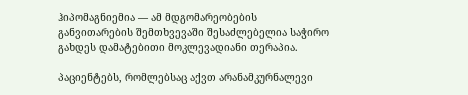ჰიპომაგნიემია — ამ მდგომარეობების განვითარების შემთხვევაში შესაძლებელია საჭირო გახდეს დამატებითი მოკლევადიანი თერაპია.

პაციენტებს, რომლებსაც აქვთ არანამკურნალევი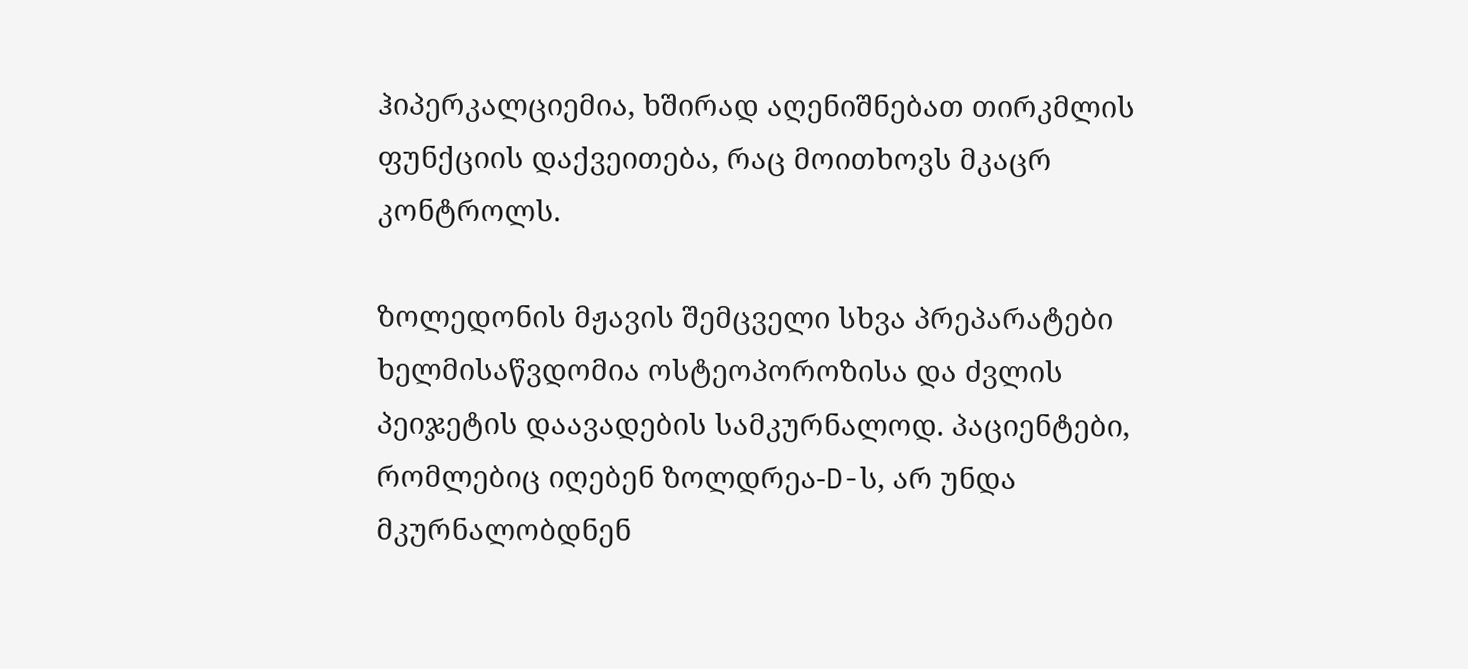ჰიპერკალციემია, ხშირად აღენიშნებათ თირკმლის ფუნქციის დაქვეითება, რაც მოითხოვს მკაცრ კონტროლს.

ზოლედონის მჟავის შემცველი სხვა პრეპარატები ხელმისაწვდომია ოსტეოპოროზისა და ძვლის პეიჯეტის დაავადების სამკურნალოდ. პაციენტები, რომლებიც იღებენ ზოლდრეა-D-ს, არ უნდა მკურნალობდნენ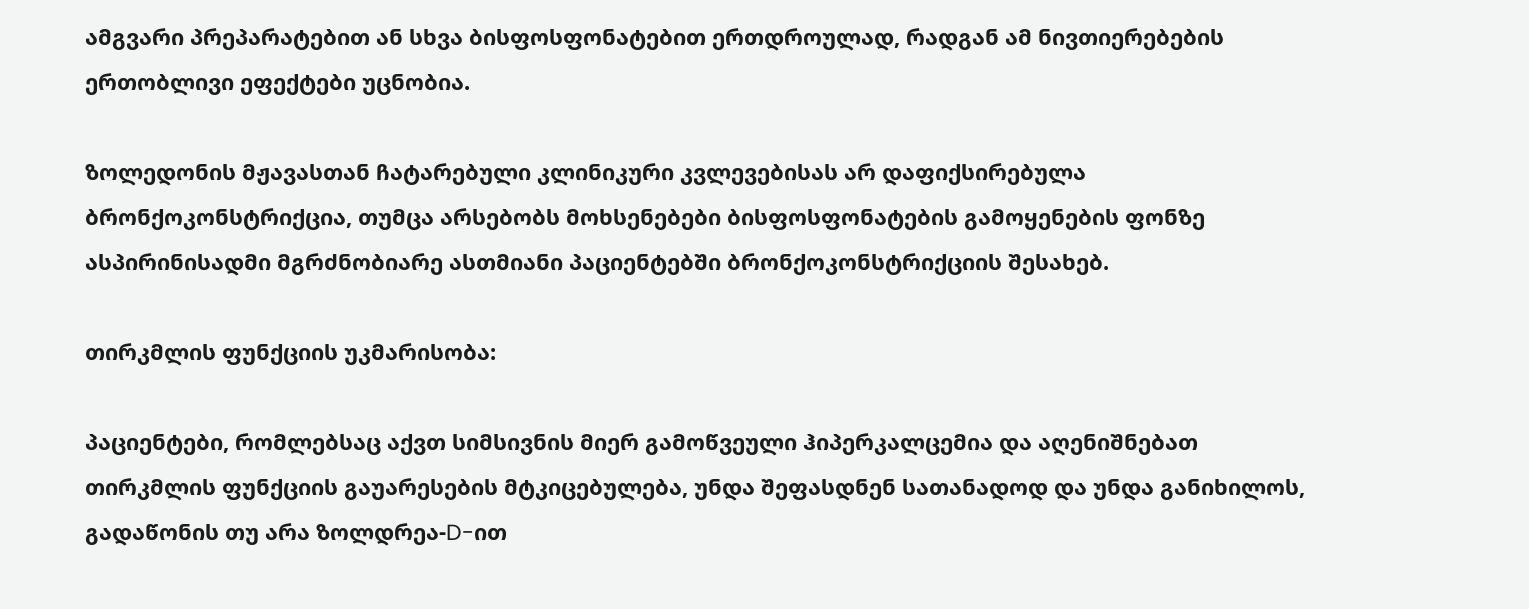ამგვარი პრეპარატებით ან სხვა ბისფოსფონატებით ერთდროულად, რადგან ამ ნივთიერებების ერთობლივი ეფექტები უცნობია.

ზოლედონის მჟავასთან ჩატარებული კლინიკური კვლევებისას არ დაფიქსირებულა ბრონქოკონსტრიქცია, თუმცა არსებობს მოხსენებები ბისფოსფონატების გამოყენების ფონზე ასპირინისადმი მგრძნობიარე ასთმიანი პაციენტებში ბრონქოკონსტრიქციის შესახებ.

თირკმლის ფუნქციის უკმარისობა:

პაციენტები, რომლებსაც აქვთ სიმსივნის მიერ გამოწვეული ჰიპერკალცემია და აღენიშნებათ თირკმლის ფუნქციის გაუარესების მტკიცებულება, უნდა შეფასდნენ სათანადოდ და უნდა განიხილოს, გადაწონის თუ არა ზოლდრეა-D-ით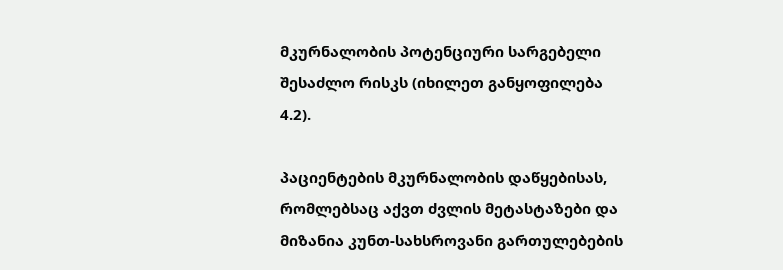მკურნალობის პოტენციური სარგებელი შესაძლო რისკს (იხილეთ განყოფილება 4.2).

პაციენტების მკურნალობის დაწყებისას, რომლებსაც აქვთ ძვლის მეტასტაზები და მიზანია კუნთ-სახსროვანი გართულებების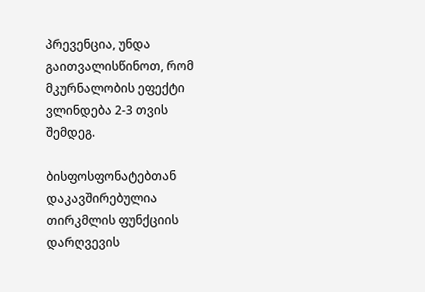პრევენცია, უნდა გაითვალისწინოთ, რომ მკურნალობის ეფექტი ვლინდება 2-3 თვის შემდეგ.

ბისფოსფონატებთან დაკავშირებულია თირკმლის ფუნქციის დარღვევის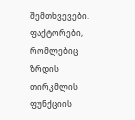შემთხვევები. ფაქტორები, რომლებიც ზრდის თირკმლის ფუნქციის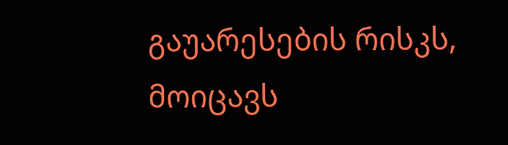გაუარესების რისკს, მოიცავს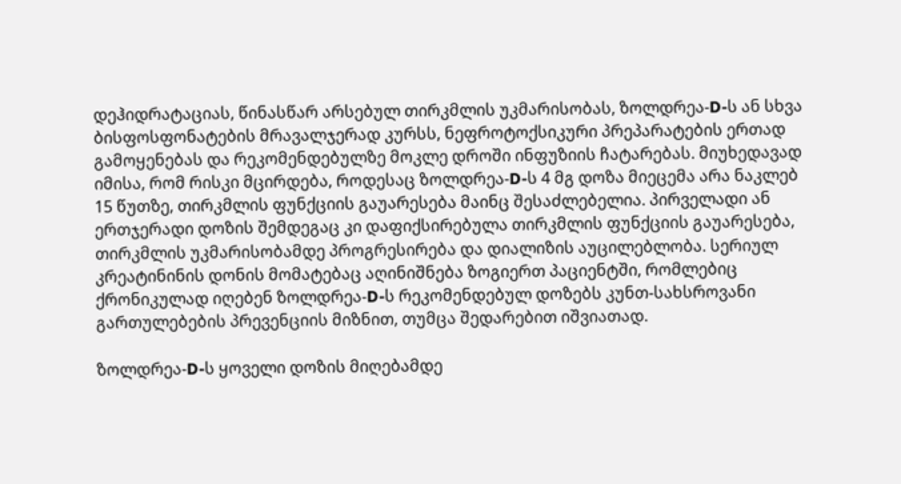დეჰიდრატაციას, წინასწარ არსებულ თირკმლის უკმარისობას, ზოლდრეა-D-ს ან სხვა ბისფოსფონატების მრავალჯერად კურსს, ნეფროტოქსიკური პრეპარატების ერთად გამოყენებას და რეკომენდებულზე მოკლე დროში ინფუზიის ჩატარებას. მიუხედავად იმისა, რომ რისკი მცირდება, როდესაც ზოლდრეა-D-ს 4 მგ დოზა მიეცემა არა ნაკლებ 15 წუთზე, თირკმლის ფუნქციის გაუარესება მაინც შესაძლებელია. პირველადი ან ერთჯერადი დოზის შემდეგაც კი დაფიქსირებულა თირკმლის ფუნქციის გაუარესება, თირკმლის უკმარისობამდე პროგრესირება და დიალიზის აუცილებლობა. სერიულ კრეატინინის დონის მომატებაც აღინიშნება ზოგიერთ პაციენტში, რომლებიც ქრონიკულად იღებენ ზოლდრეა-D-ს რეკომენდებულ დოზებს კუნთ-სახსროვანი გართულებების პრევენციის მიზნით, თუმცა შედარებით იშვიათად.

ზოლდრეა-D-ს ყოველი დოზის მიღებამდე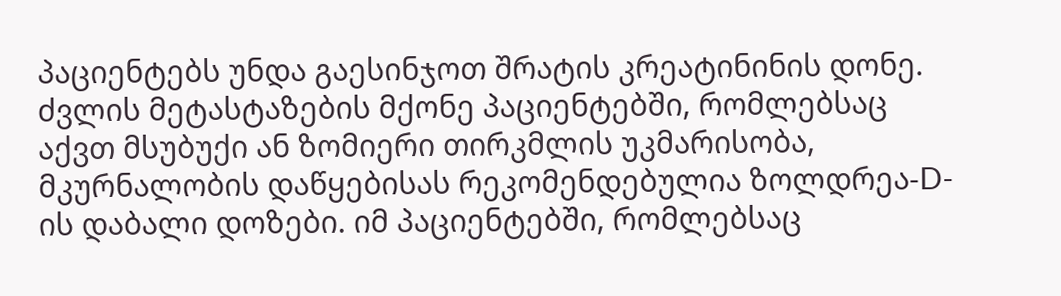პაციენტებს უნდა გაესინჯოთ შრატის კრეატინინის დონე. ძვლის მეტასტაზების მქონე პაციენტებში, რომლებსაც აქვთ მსუბუქი ან ზომიერი თირკმლის უკმარისობა, მკურნალობის დაწყებისას რეკომენდებულია ზოლდრეა-D-ის დაბალი დოზები. იმ პაციენტებში, რომლებსაც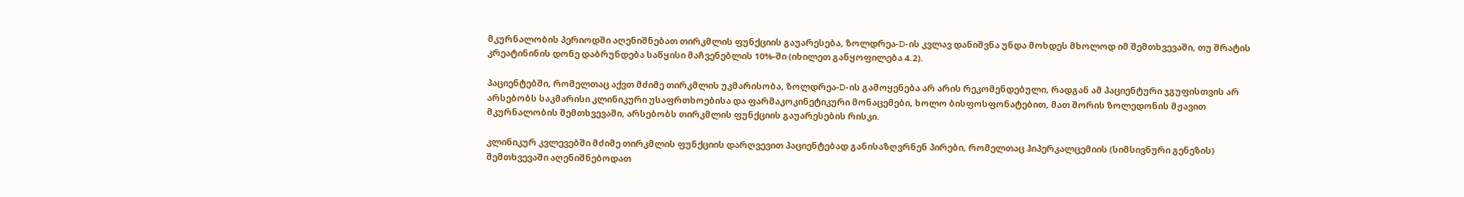მკურნალობის პერიოდში აღენიშნებათ თირკმლის ფუნქციის გაუარესება, ზოლდრეა-D-ის კვლავ დანიშვნა უნდა მოხდეს მხოლოდ იმ შემთხვევაში, თუ შრატის კრეატინინის დონე დაბრუნდება საწყისი მაჩვენებლის 10%-ში (იხილეთ განყოფილება 4.2).

პაციენტებში, რომელთაც აქვთ მძიმე თირკმლის უკმარისობა, ზოლდრეა-D-ის გამოყენება არ არის რეკომენდებული, რადგან ამ პაციენტური ჯგუფისთვის არ არსებობს საკმარისი კლინიკური უსაფრთხოებისა და ფარმაკოკინეტიკური მონაცემები, ხოლო ბისფოსფონატებით, მათ შორის ზოლედონის მჟავით მკურნალობის შემთხვევაში, არსებობს თირკმლის ფუნქციის გაუარესების რისკი.

კლინიკურ კვლევებში მძიმე თირკმლის ფუნქციის დარღვევით პაციენტებად განისაზღვრნენ პირები, რომელთაც ჰიპერკალცემიის (სიმსივნური გენეზის) შემთხვევაში აღენიშნებოდათ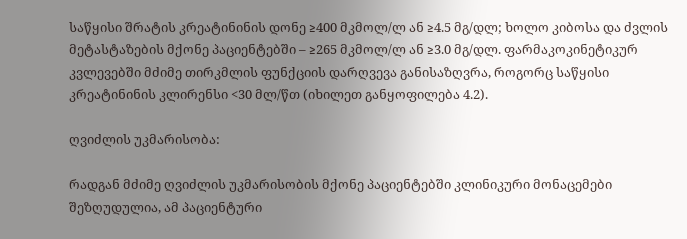საწყისი შრატის კრეატინინის დონე ≥400 მკმოლ/ლ ან ≥4.5 მგ/დლ; ხოლო კიბოსა და ძვლის მეტასტაზების მქონე პაციენტებში – ≥265 მკმოლ/ლ ან ≥3.0 მგ/დლ. ფარმაკოკინეტიკურ კვლევებში მძიმე თირკმლის ფუნქციის დარღვევა განისაზღვრა, როგორც საწყისი კრეატინინის კლირენსი <30 მლ/წთ (იხილეთ განყოფილება 4.2).

ღვიძლის უკმარისობა:

რადგან მძიმე ღვიძლის უკმარისობის მქონე პაციენტებში კლინიკური მონაცემები შეზღუდულია, ამ პაციენტური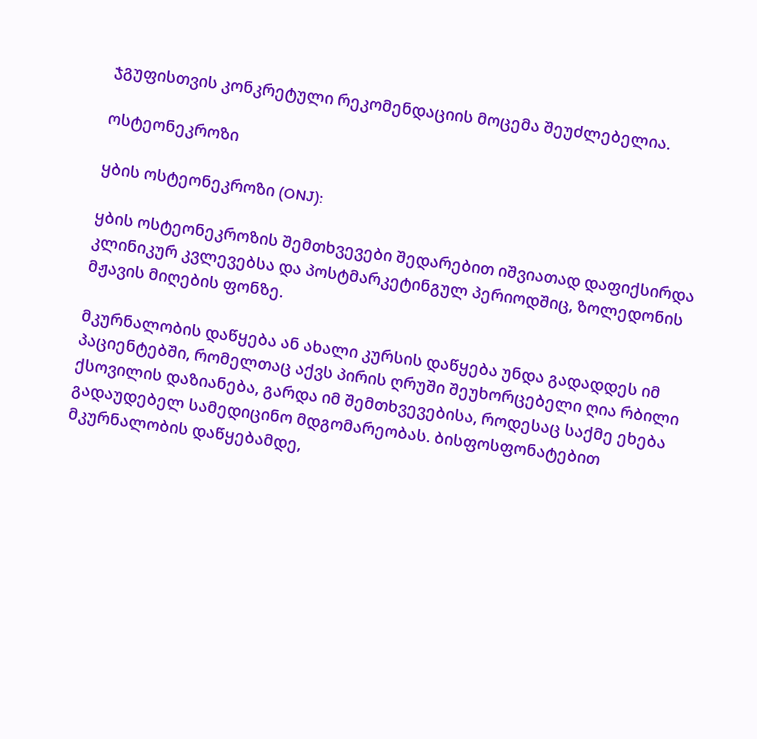ჯგუფისთვის კონკრეტული რეკომენდაციის მოცემა შეუძლებელია.

ოსტეონეკროზი

ყბის ოსტეონეკროზი (ONJ):

ყბის ოსტეონეკროზის შემთხვევები შედარებით იშვიათად დაფიქსირდა კლინიკურ კვლევებსა და პოსტმარკეტინგულ პერიოდშიც, ზოლედონის მჟავის მიღების ფონზე.

მკურნალობის დაწყება ან ახალი კურსის დაწყება უნდა გადადდეს იმ პაციენტებში, რომელთაც აქვს პირის ღრუში შეუხორცებელი ღია რბილი ქსოვილის დაზიანება, გარდა იმ შემთხვევებისა, როდესაც საქმე ეხება გადაუდებელ სამედიცინო მდგომარეობას. ბისფოსფონატებით მკურნალობის დაწყებამდე,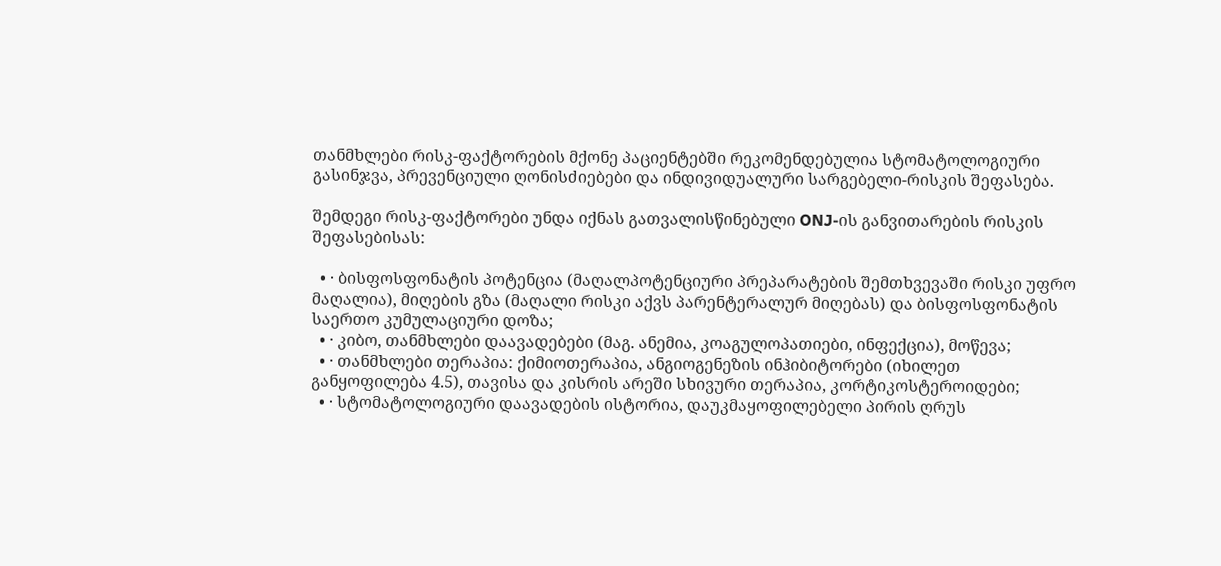თანმხლები რისკ-ფაქტორების მქონე პაციენტებში რეკომენდებულია სტომატოლოგიური გასინჯვა, პრევენციული ღონისძიებები და ინდივიდუალური სარგებელი-რისკის შეფასება.

შემდეგი რისკ-ფაქტორები უნდა იქნას გათვალისწინებული ONJ-ის განვითარების რისკის შეფასებისას:

  • · ბისფოსფონატის პოტენცია (მაღალპოტენციური პრეპარატების შემთხვევაში რისკი უფრო მაღალია), მიღების გზა (მაღალი რისკი აქვს პარენტერალურ მიღებას) და ბისფოსფონატის საერთო კუმულაციური დოზა;
  • · კიბო, თანმხლები დაავადებები (მაგ. ანემია, კოაგულოპათიები, ინფექცია), მოწევა;
  • · თანმხლები თერაპია: ქიმიოთერაპია, ანგიოგენეზის ინჰიბიტორები (იხილეთ განყოფილება 4.5), თავისა და კისრის არეში სხივური თერაპია, კორტიკოსტეროიდები;
  • · სტომატოლოგიური დაავადების ისტორია, დაუკმაყოფილებელი პირის ღრუს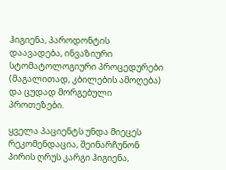ჰიგიენა, პაროდონტის დაავადება, ინვაზიური სტომატოლოგიური პროცედურები (მაგალითად, კბილების ამოღება) და ცუდად მორგებული პროთეზები.

ყველა პაციენტს უნდა მიეცეს რეკომენდაცია, შეინარჩუნონ პირის ღრუს კარგი ჰიგიენა,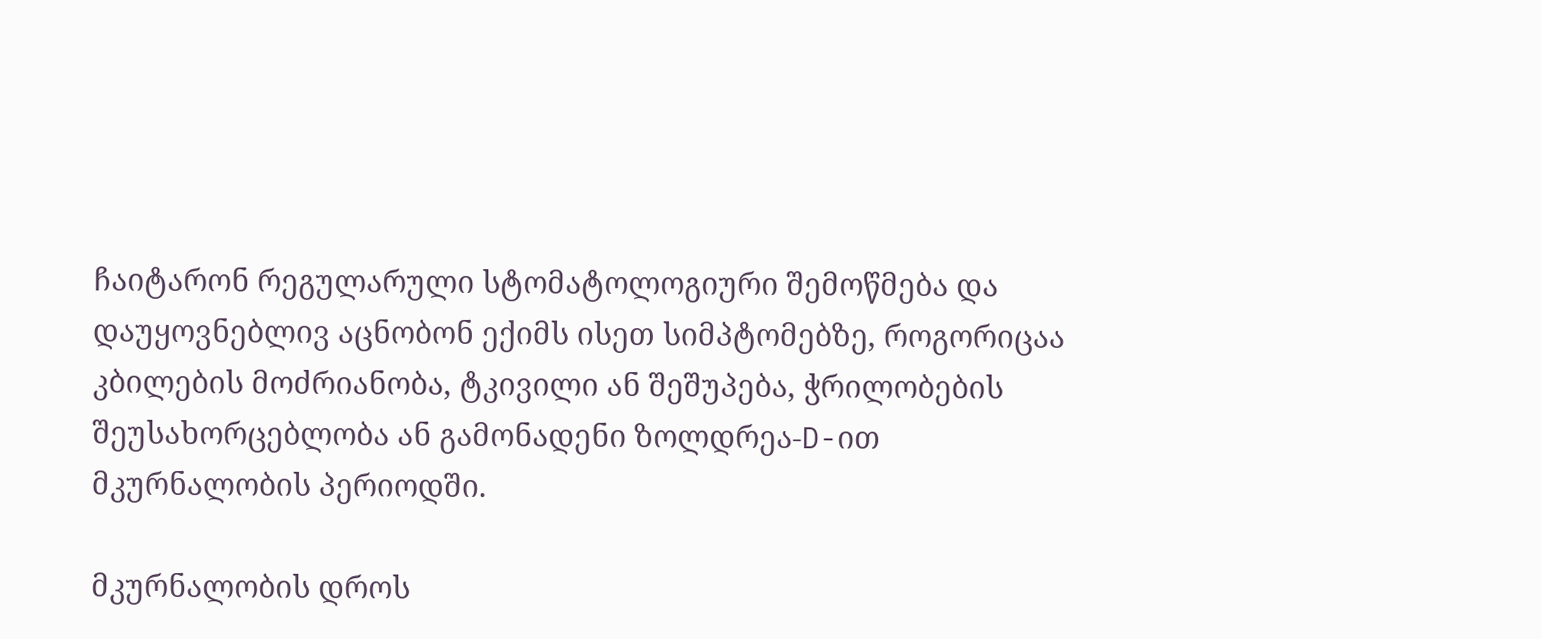ჩაიტარონ რეგულარული სტომატოლოგიური შემოწმება და დაუყოვნებლივ აცნობონ ექიმს ისეთ სიმპტომებზე, როგორიცაა კბილების მოძრიანობა, ტკივილი ან შეშუპება, ჭრილობების შეუსახორცებლობა ან გამონადენი ზოლდრეა-D-ით მკურნალობის პერიოდში.

მკურნალობის დროს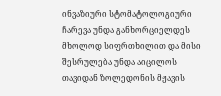ინვაზიური სტომატოლოგიური ჩარევა უნდა განხორციელდეს მხოლოდ სიფრთხილით და მისი შესრულება უნდა აიცილოს თავიდან ზოლედონის მჟავის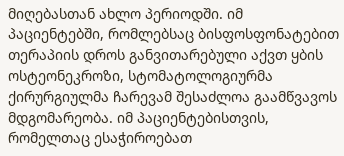მიღებასთან ახლო პერიოდში. იმ პაციენტებში, რომლებსაც ბისფოსფონატებით თერაპიის დროს განვითარებული აქვთ ყბის ოსტეონეკროზი, სტომატოლოგიურმა ქირურგიულმა ჩარევამ შესაძლოა გაამწვავოს მდგომარეობა. იმ პაციენტებისთვის, რომელთაც ესაჭიროებათ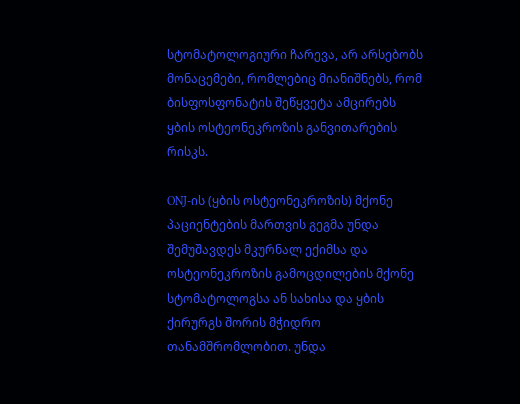სტომატოლოგიური ჩარევა, არ არსებობს მონაცემები, რომლებიც მიანიშნებს, რომ ბისფოსფონატის შეწყვეტა ამცირებს ყბის ოსტეონეკროზის განვითარების რისკს.

ONJ-ის (ყბის ოსტეონეკროზის) მქონე პაციენტების მართვის გეგმა უნდა შემუშავდეს მკურნალ ექიმსა და ოსტეონეკროზის გამოცდილების მქონე სტომატოლოგსა ან სახისა და ყბის ქირურგს შორის მჭიდრო თანამშრომლობით. უნდა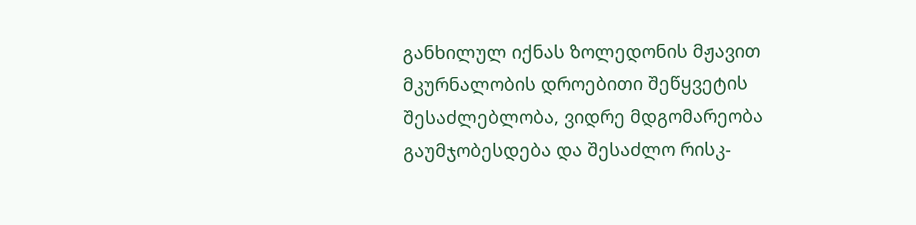განხილულ იქნას ზოლედონის მჟავით მკურნალობის დროებითი შეწყვეტის შესაძლებლობა, ვიდრე მდგომარეობა გაუმჯობესდება და შესაძლო რისკ-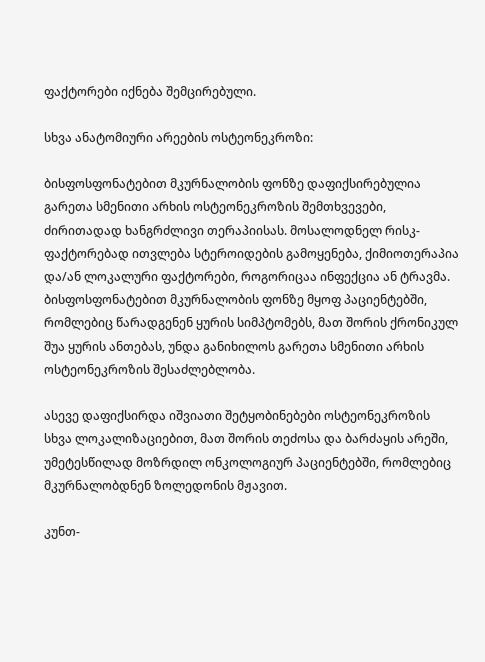ფაქტორები იქნება შემცირებული.

სხვა ანატომიური არეების ოსტეონეკროზი:

ბისფოსფონატებით მკურნალობის ფონზე დაფიქსირებულია გარეთა სმენითი არხის ოსტეონეკროზის შემთხვევები, ძირითადად ხანგრძლივი თერაპიისას. მოსალოდნელ რისკ-ფაქტორებად ითვლება სტეროიდების გამოყენება, ქიმიოთერაპია და/ან ლოკალური ფაქტორები, როგორიცაა ინფექცია ან ტრავმა. ბისფოსფონატებით მკურნალობის ფონზე მყოფ პაციენტებში, რომლებიც წარადგენენ ყურის სიმპტომებს, მათ შორის ქრონიკულ შუა ყურის ანთებას, უნდა განიხილოს გარეთა სმენითი არხის ოსტეონეკროზის შესაძლებლობა.

ასევე დაფიქსირდა იშვიათი შეტყობინებები ოსტეონეკროზის სხვა ლოკალიზაციებით, მათ შორის თეძოსა და ბარძაყის არეში, უმეტესწილად მოზრდილ ონკოლოგიურ პაციენტებში, რომლებიც მკურნალობდნენ ზოლედონის მჟავით.

კუნთ-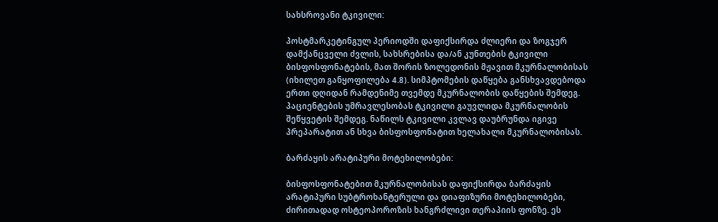სახსროვანი ტკივილი:

პოსტმარკეტინგულ პერიოდში დაფიქსირდა ძლიერი და ზოგჯერ დამქანცველი ძვლის, სახსრებისა და/ან კუნთების ტკივილი ბისფოსფონატების, მათ შორის ზოლედონის მჟავით მკურნალობისას (იხილეთ განყოფილება 4.8). სიმპტომების დაწყება განსხვავდებოდა ერთი დღიდან რამდენიმე თვემდე მკურნალობის დაწყების შემდეგ. პაციენტების უმრავლესობას ტკივილი გაუვლიდა მკურნალობის შეწყვეტის შემდეგ. ნაწილს ტკივილი კვლავ დაუბრუნდა იგივე პრეპარატით ან სხვა ბისფოსფონატით ხელახალი მკურნალობისას.

ბარძაყის არატიპური მოტეხილობები:

ბისფოსფონატებით მკურნალობისას დაფიქსირდა ბარძაყის არატიპური სუბტროხანტერული და დიაფიზური მოტეხილობები, ძირითადად ოსტეოპოროზის ხანგრძლივი თერაპიის ფონზე. ეს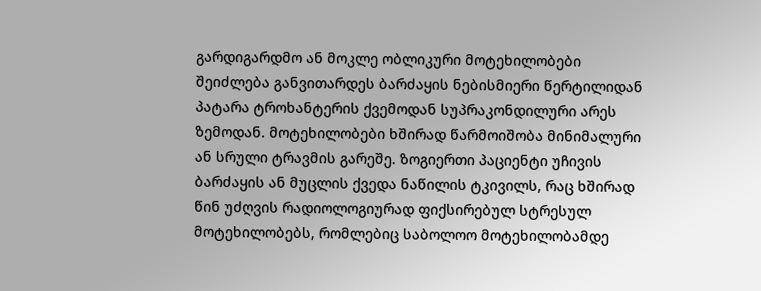გარდიგარდმო ან მოკლე ობლიკური მოტეხილობები შეიძლება განვითარდეს ბარძაყის ნებისმიერი წერტილიდან პატარა ტროხანტერის ქვემოდან სუპრაკონდილური არეს ზემოდან. მოტეხილობები ხშირად წარმოიშობა მინიმალური ან სრული ტრავმის გარეშე. ზოგიერთი პაციენტი უჩივის ბარძაყის ან მუცლის ქვედა ნაწილის ტკივილს, რაც ხშირად წინ უძღვის რადიოლოგიურად ფიქსირებულ სტრესულ მოტეხილობებს, რომლებიც საბოლოო მოტეხილობამდე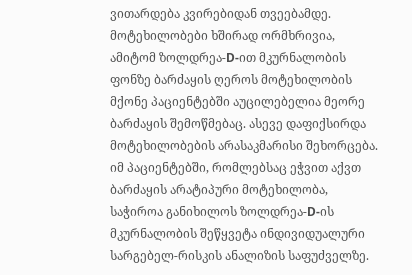ვითარდება კვირებიდან თვეებამდე. მოტეხილობები ხშირად ორმხრივია, ამიტომ ზოლდრეა-D-ით მკურნალობის ფონზე ბარძაყის ღეროს მოტეხილობის მქონე პაციენტებში აუცილებელია მეორე ბარძაყის შემოწმებაც. ასევე დაფიქსირდა მოტეხილობების არასაკმარისი შეხორცება. იმ პაციენტებში, რომლებსაც ეჭვით აქვთ ბარძაყის არატიპური მოტეხილობა, საჭიროა განიხილოს ზოლდრეა-D-ის მკურნალობის შეწყვეტა ინდივიდუალური სარგებელ-რისკის ანალიზის საფუძველზე.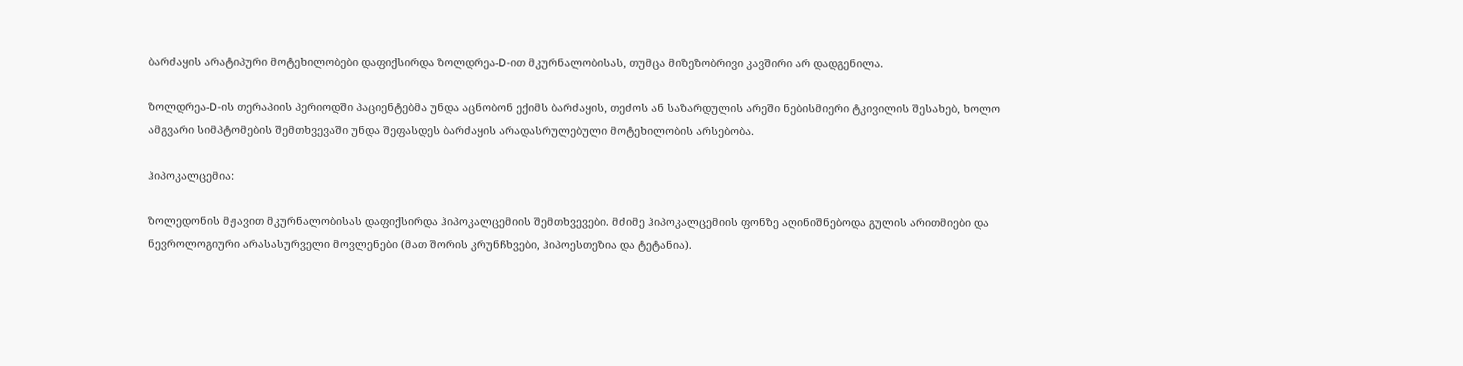ბარძაყის არატიპური მოტეხილობები დაფიქსირდა ზოლდრეა-D-ით მკურნალობისას, თუმცა მიზეზობრივი კავშირი არ დადგენილა.

ზოლდრეა-D-ის თერაპიის პერიოდში პაციენტებმა უნდა აცნობონ ექიმს ბარძაყის, თეძოს ან საზარდულის არეში ნებისმიერი ტკივილის შესახებ, ხოლო ამგვარი სიმპტომების შემთხვევაში უნდა შეფასდეს ბარძაყის არადასრულებული მოტეხილობის არსებობა.

ჰიპოკალცემია:

ზოლედონის მჟავით მკურნალობისას დაფიქსირდა ჰიპოკალცემიის შემთხვევები. მძიმე ჰიპოკალცემიის ფონზე აღინიშნებოდა გულის არითმიები და ნევროლოგიური არასასურველი მოვლენები (მათ შორის კრუნჩხვები, ჰიპოესთეზია და ტეტანია).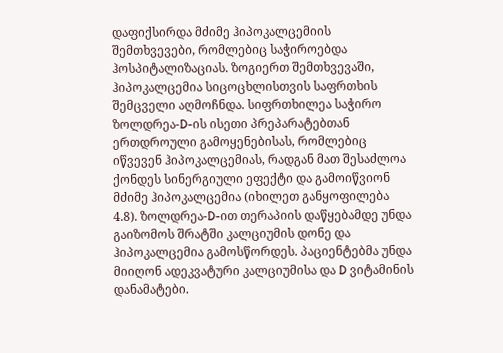დაფიქსირდა მძიმე ჰიპოკალცემიის შემთხვევები, რომლებიც საჭიროებდა ჰოსპიტალიზაციას. ზოგიერთ შემთხვევაში, ჰიპოკალცემია სიცოცხლისთვის საფრთხის შემცველი აღმოჩნდა. სიფრთხილეა საჭირო ზოლდრეა-D-ის ისეთი პრეპარატებთან ერთდროული გამოყენებისას, რომლებიც იწვევენ ჰიპოკალცემიას, რადგან მათ შესაძლოა ქონდეს სინერგიული ეფექტი და გამოიწვიონ მძიმე ჰიპოკალცემია (იხილეთ განყოფილება 4.8). ზოლდრეა-D-ით თერაპიის დაწყებამდე უნდა გაიზომოს შრატში კალციუმის დონე და ჰიპოკალცემია გამოსწორდეს. პაციენტებმა უნდა მიიღონ ადეკვატური კალციუმისა და D ვიტამინის დანამატები.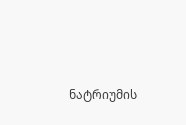ნატრიუმის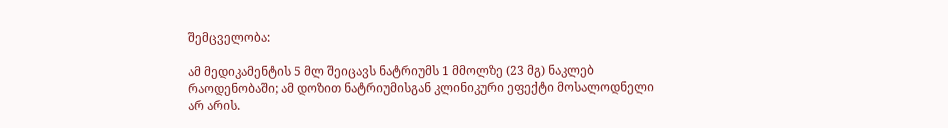შემცველობა:

ამ მედიკამენტის 5 მლ შეიცავს ნატრიუმს 1 მმოლზე (23 მგ) ნაკლებ რაოდენობაში; ამ დოზით ნატრიუმისგან კლინიკური ეფექტი მოსალოდნელი არ არის.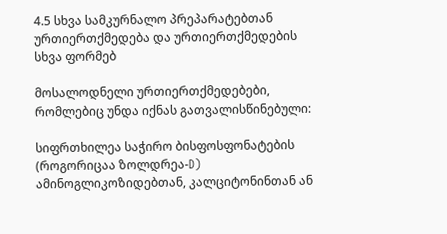4.5 სხვა სამკურნალო პრეპარატებთან ურთიერთქმედება და ურთიერთქმედების სხვა ფორმებ

მოსალოდნელი ურთიერთქმედებები, რომლებიც უნდა იქნას გათვალისწინებული:

სიფრთხილეა საჭირო ბისფოსფონატების (როგორიცაა ზოლდრეა-D) ამინოგლიკოზიდებთან, კალციტონინთან ან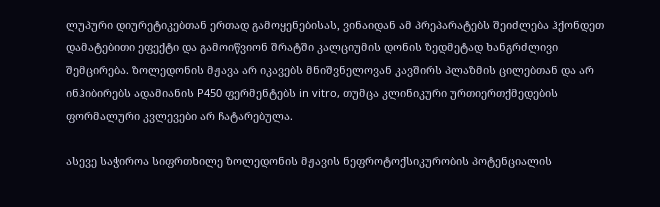ლუპური დიურეტიკებთან ერთად გამოყენებისას, ვინაიდან ამ პრეპარატებს შეიძლება ჰქონდეთ დამატებითი ეფექტი და გამოიწვიონ შრატში კალციუმის დონის ზედმეტად ხანგრძლივი შემცირება. ზოლედონის მჟავა არ იკავებს მნიშვნელოვან კავშირს პლაზმის ცილებთან და არ ინჰიბირებს ადამიანის P450 ფერმენტებს in vitro, თუმცა კლინიკური ურთიერთქმედების ფორმალური კვლევები არ ჩატარებულა.

ასევე საჭიროა სიფრთხილე ზოლედონის მჟავის ნეფროტოქსიკურობის პოტენციალის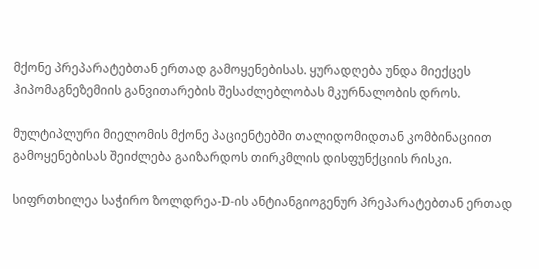მქონე პრეპარატებთან ერთად გამოყენებისას. ყურადღება უნდა მიექცეს ჰიპომაგნეზემიის განვითარების შესაძლებლობას მკურნალობის დროს.

მულტიპლური მიელომის მქონე პაციენტებში თალიდომიდთან კომბინაციით გამოყენებისას შეიძლება გაიზარდოს თირკმლის დისფუნქციის რისკი.

სიფრთხილეა საჭირო ზოლდრეა-D-ის ანტიანგიოგენურ პრეპარატებთან ერთად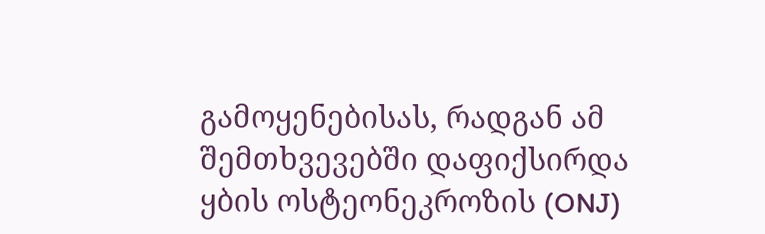გამოყენებისას, რადგან ამ შემთხვევებში დაფიქსირდა ყბის ოსტეონეკროზის (ONJ)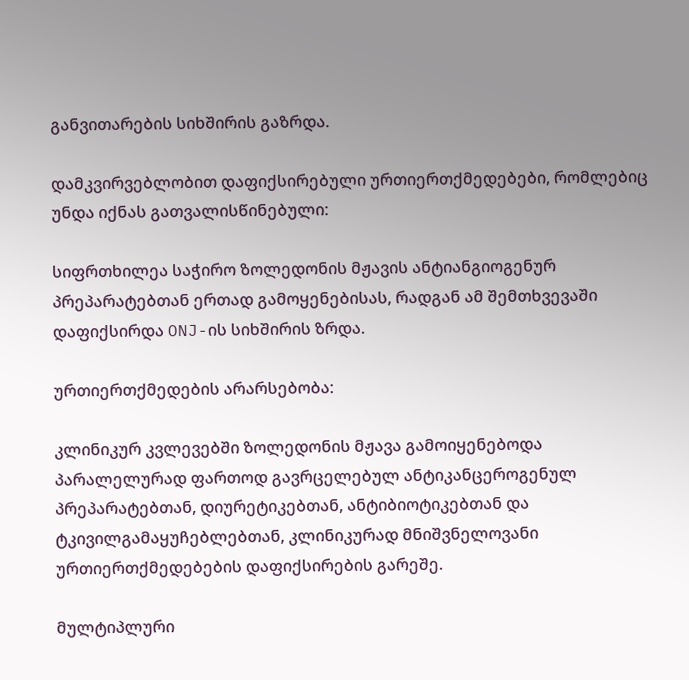განვითარების სიხშირის გაზრდა.

დამკვირვებლობით დაფიქსირებული ურთიერთქმედებები, რომლებიც უნდა იქნას გათვალისწინებული:

სიფრთხილეა საჭირო ზოლედონის მჟავის ანტიანგიოგენურ პრეპარატებთან ერთად გამოყენებისას, რადგან ამ შემთხვევაში დაფიქსირდა ONJ-ის სიხშირის ზრდა.

ურთიერთქმედების არარსებობა:

კლინიკურ კვლევებში ზოლედონის მჟავა გამოიყენებოდა პარალელურად ფართოდ გავრცელებულ ანტიკანცეროგენულ პრეპარატებთან, დიურეტიკებთან, ანტიბიოტიკებთან და ტკივილგამაყუჩებლებთან, კლინიკურად მნიშვნელოვანი ურთიერთქმედებების დაფიქსირების გარეშე.

მულტიპლური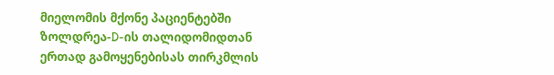მიელომის მქონე პაციენტებში ზოლდრეა-D-ის თალიდომიდთან ერთად გამოყენებისას თირკმლის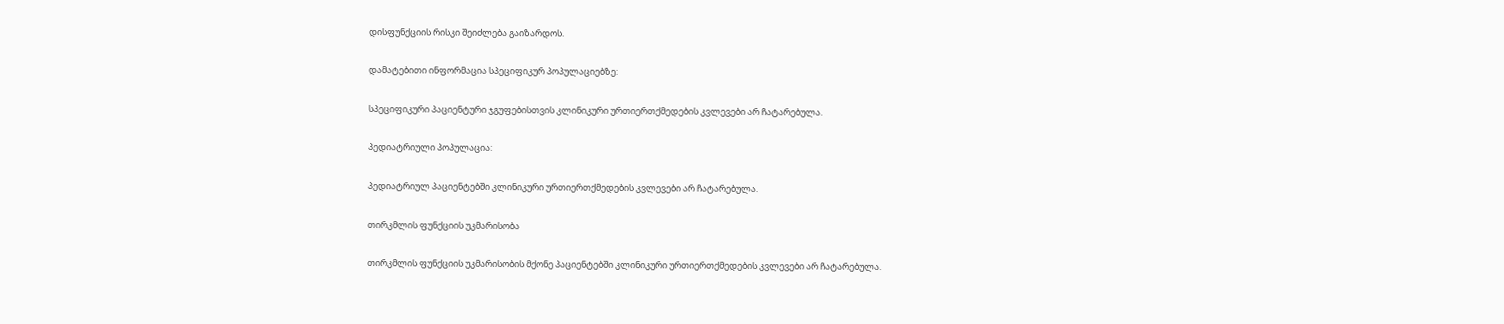დისფუნქციის რისკი შეიძლება გაიზარდოს.

დამატებითი ინფორმაცია სპეციფიკურ პოპულაციებზე:

სპეციფიკური პაციენტური ჯგუფებისთვის კლინიკური ურთიერთქმედების კვლევები არ ჩატარებულა.

პედიატრიული პოპულაცია:

პედიატრიულ პაციენტებში კლინიკური ურთიერთქმედების კვლევები არ ჩატარებულა.

თირკმლის ფუნქციის უკმარისობა

თირკმლის ფუნქციის უკმარისობის მქონე პაციენტებში კლინიკური ურთიერთქმედების კვლევები არ ჩატარებულა.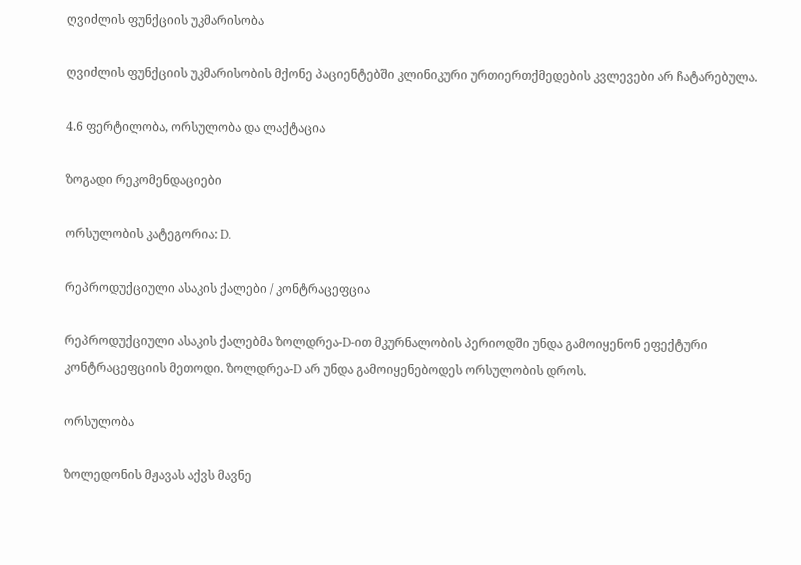ღვიძლის ფუნქციის უკმარისობა

ღვიძლის ფუნქციის უკმარისობის მქონე პაციენტებში კლინიკური ურთიერთქმედების კვლევები არ ჩატარებულა.

4.6 ფერტილობა, ორსულობა და ლაქტაცია

ზოგადი რეკომენდაციები

ორსულობის კატეგორია: D.

რეპროდუქციული ასაკის ქალები / კონტრაცეფცია

რეპროდუქციული ასაკის ქალებმა ზოლდრეა-D-ით მკურნალობის პერიოდში უნდა გამოიყენონ ეფექტური კონტრაცეფციის მეთოდი. ზოლდრეა-D არ უნდა გამოიყენებოდეს ორსულობის დროს.

ორსულობა

ზოლედონის მჟავას აქვს მავნე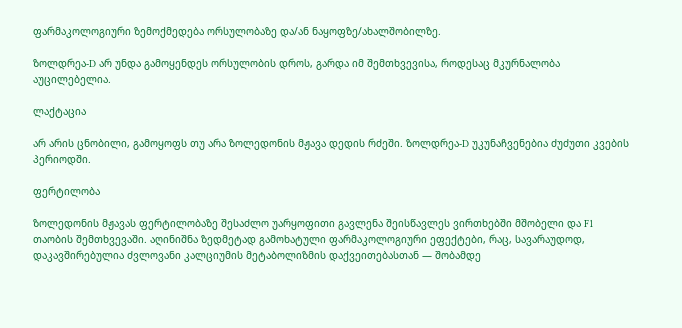ფარმაკოლოგიური ზემოქმედება ორსულობაზე და/ან ნაყოფზე/ახალშობილზე.

ზოლდრეა-D არ უნდა გამოყენდეს ორსულობის დროს, გარდა იმ შემთხვევისა, როდესაც მკურნალობა აუცილებელია.

ლაქტაცია

არ არის ცნობილი, გამოყოფს თუ არა ზოლედონის მჟავა დედის რძეში. ზოლდრეა-D უკუნაჩვენებია ძუძუთი კვების პერიოდში.

ფერტილობა

ზოლედონის მჟავას ფერტილობაზე შესაძლო უარყოფითი გავლენა შეისწავლეს ვირთხებში მშობელი და F1 თაობის შემთხვევაში. აღინიშნა ზედმეტად გამოხატული ფარმაკოლოგიური ეფექტები, რაც, სავარაუდოდ, დაკავშირებულია ძვლოვანი კალციუმის მეტაბოლიზმის დაქვეითებასთან — შობამდე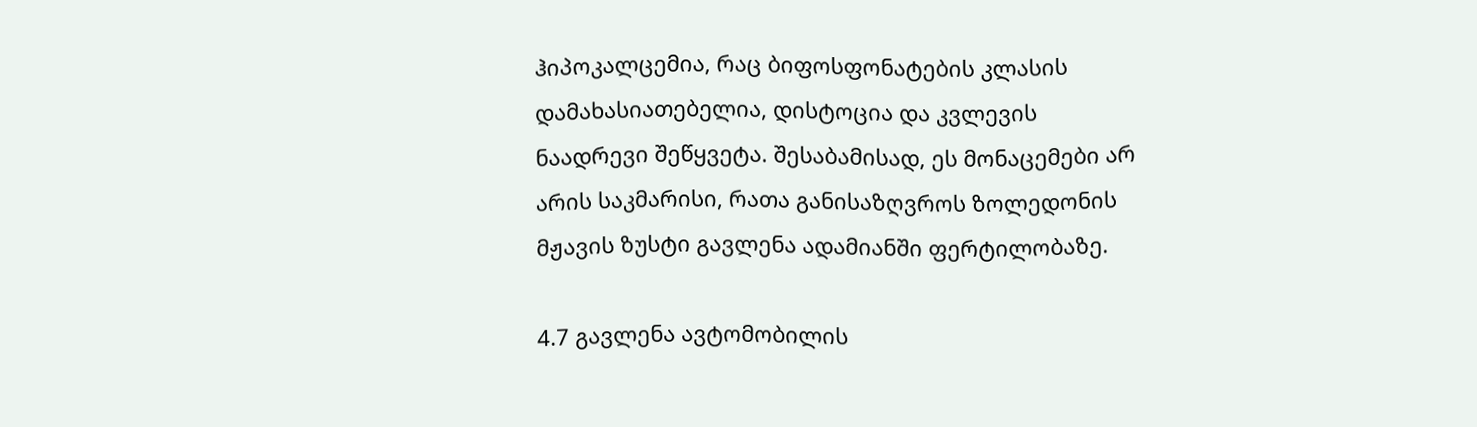ჰიპოკალცემია, რაც ბიფოსფონატების კლასის დამახასიათებელია, დისტოცია და კვლევის ნაადრევი შეწყვეტა. შესაბამისად, ეს მონაცემები არ არის საკმარისი, რათა განისაზღვროს ზოლედონის მჟავის ზუსტი გავლენა ადამიანში ფერტილობაზე.

4.7 გავლენა ავტომობილის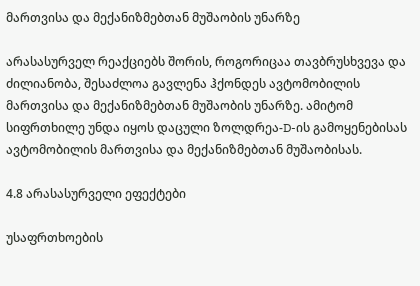მართვისა და მექანიზმებთან მუშაობის უნარზე

არასასურველ რეაქციებს შორის, როგორიცაა თავბრუსხვევა და ძილიანობა, შესაძლოა გავლენა ჰქონდეს ავტომობილის მართვისა და მექანიზმებთან მუშაობის უნარზე. ამიტომ სიფრთხილე უნდა იყოს დაცული ზოლდრეა-D-ის გამოყენებისას ავტომობილის მართვისა და მექანიზმებთან მუშაობისას.

4.8 არასასურველი ეფექტები

უსაფრთხოების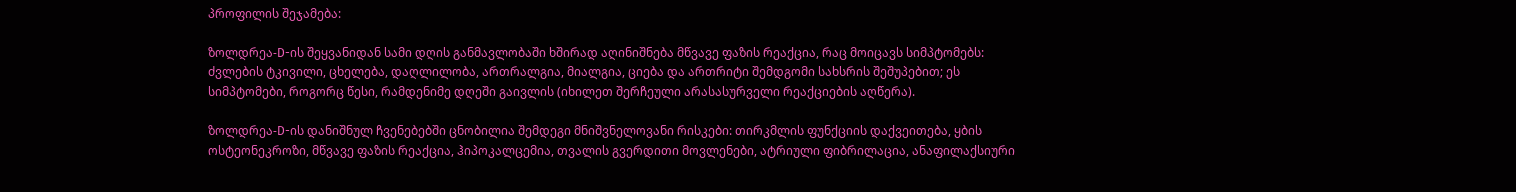პროფილის შეჯამება:

ზოლდრეა-D-ის შეყვანიდან სამი დღის განმავლობაში ხშირად აღინიშნება მწვავე ფაზის რეაქცია, რაც მოიცავს სიმპტომებს: ძვლების ტკივილი, ცხელება, დაღლილობა, ართრალგია, მიალგია, ციება და ართრიტი შემდგომი სახსრის შეშუპებით; ეს სიმპტომები, როგორც წესი, რამდენიმე დღეში გაივლის (იხილეთ შერჩეული არასასურველი რეაქციების აღწერა).

ზოლდრეა-D-ის დანიშნულ ჩვენებებში ცნობილია შემდეგი მნიშვნელოვანი რისკები: თირკმლის ფუნქციის დაქვეითება, ყბის ოსტეონეკროზი, მწვავე ფაზის რეაქცია, ჰიპოკალცემია, თვალის გვერდითი მოვლენები, ატრიული ფიბრილაცია, ანაფილაქსიური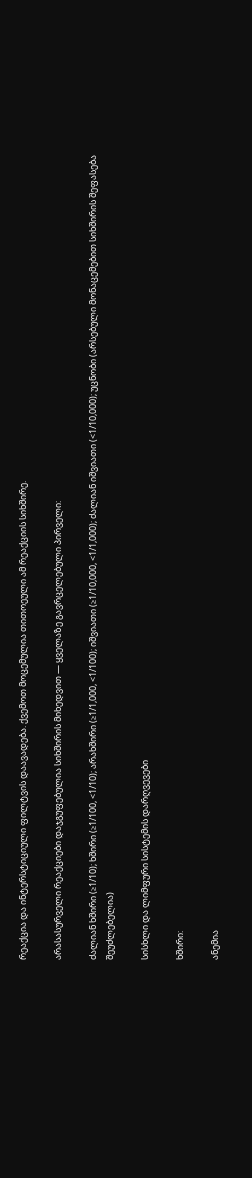რეაქცია და ინტერსტიციული ფილტვის დაავადება. ქვემოთ მოცემულია თითოეული ამ რეაქციის სიხშირე.

არასასურველი რეაქციები დაჯგუფებულია სიხშირის მიხედვით — ყველაზე გავრცელებული პირველი:

ძალიან ხშირი (≥1/10); ხშირი (≥1/100, <1/10); არახშირი (≥1/1,000, <1/100); იშვიათი (≥1/10,000, <1/1,000); ძალიან იშვიათი (<1/10,000); უცნობი (არსებული მონაცემებით სიხშირის შეფასება შეუძლებელია)

სისხლი და ლიმფური სისტემის დარღვევები

ხშირი:

ანემია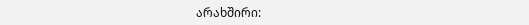არახშირი: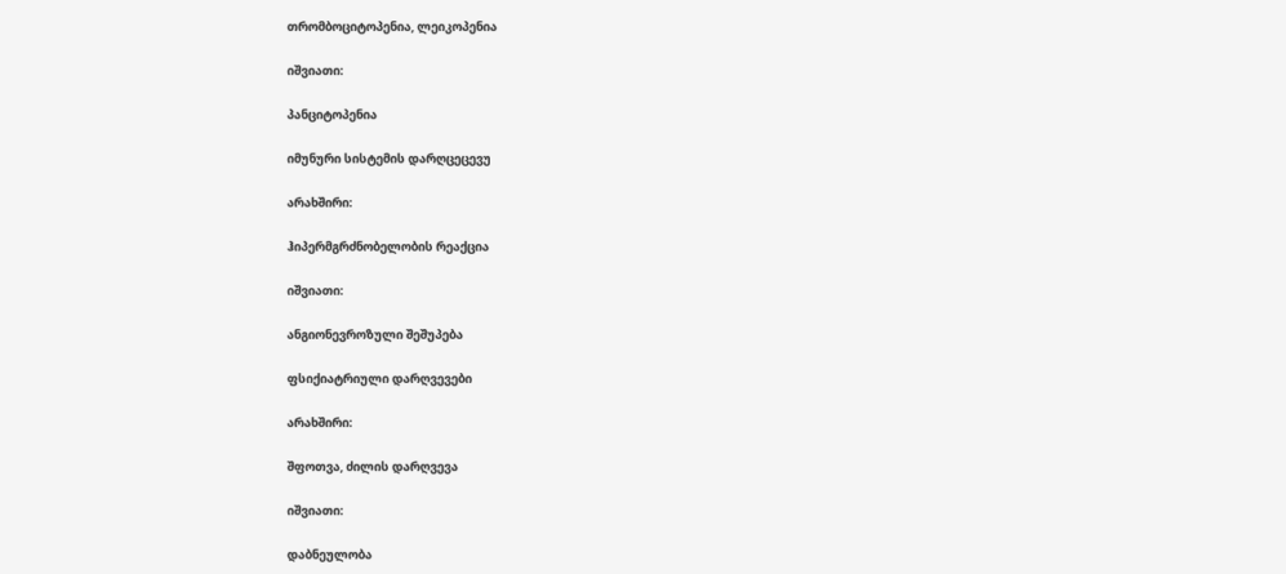თრომბოციტოპენია, ლეიკოპენია

იშვიათი:

პანციტოპენია

იმუნური სისტემის დარღცეცევუ

არახშირი:

ჰიპერმგრძნობელობის რეაქცია

იშვიათი:

ანგიონევროზული შეშუპება

ფსიქიატრიული დარღვევები

არახშირი:

შფოთვა, ძილის დარღვევა

იშვიათი:

დაბნეულობა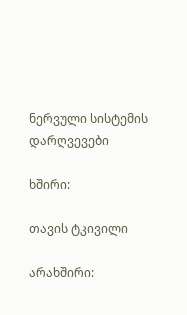ნერვული სისტემის დარღვევები

ხშირი:

თავის ტკივილი

არახშირი: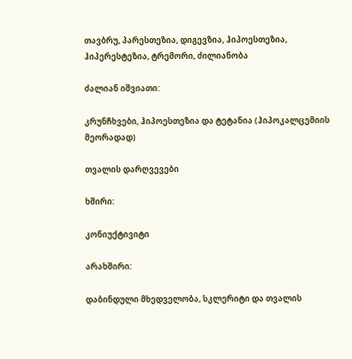თავბრუ, პარესთეზია, დიგევზია, ჰიპოესთეზია, ჰიპერესტეზია, ტრემორი, ძილიანობა

ძალიან იშვიათი:

კრუნჩხვები, ჰიპოესთეზია და ტეტანია (ჰიპოკალცემიის მეორადად)

თვალის დარღვევები

ხშირი:

კონიუქტივიტი

არახშირი:

დაბინდული მხედველობა, სკლერიტი და თვალის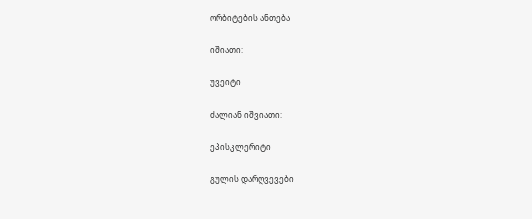ორბიტების ანთება

იშიათი:

უვეიტი

ძალიან იშვიათი:

ეპისკლერიტი

გულის დარღვევები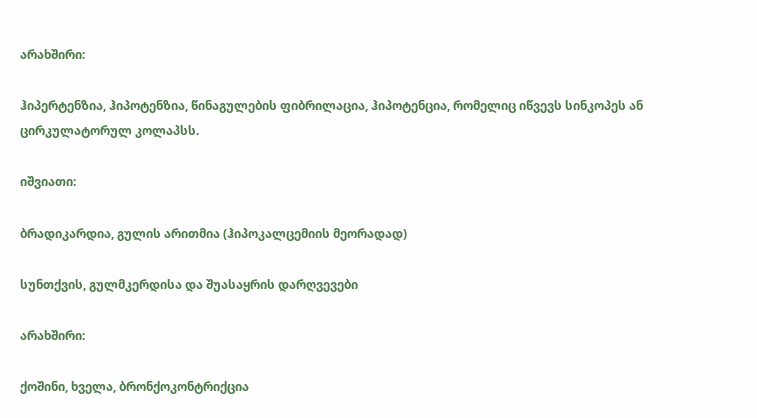არახშირი:

ჰიპერტენზია, ჰიპოტენზია, წინაგულების ფიბრილაცია, ჰიპოტენცია, რომელიც იწვევს სინკოპეს ან ცირკულატორულ კოლაპსს.

იშვიათი:

ბრადიკარდია, გულის არითმია (ჰიპოკალცემიის მეორადად)

სუნთქვის, გულმკერდისა და შუასაყრის დარღვევები

არახშირი:

ქოშინი, ხველა, ბრონქოკონტრიქცია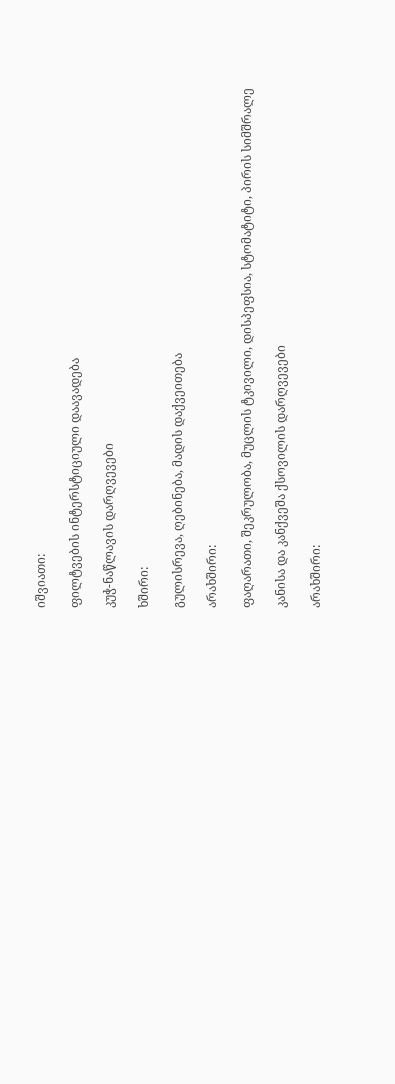იშვიათი:

ფილტვების ინტერსტიციული დაავადება

კუჭ-ნაწლავის დარღვევები

ხშირი:

გულისრევა, ღებინება, მადის დაქვეითება

არახშირი:

ფაღარათი, შეკრულობა, მუცლის ტკივილი, დისპეფსია, სტომატიტი, პირის სიმშრალე

კანისა და კანქვეშა ქსოვილის დარღვევები

არახშირი: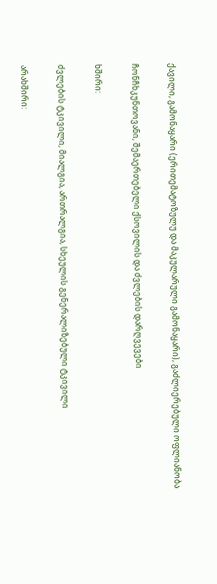ქავილი, გამონაყარი (ერითემატოზულუ და მაკულარული გამონაყარი), გაძლიერებული ოფლიანობა

ჩონჩხკუნთოვანი, შემაერთებელი ქსოვილის და ძვლების დარღვევები

ხშირი:

ძვლების ტკივილი, მიალგია, ართრალგია, სხეულის გენერალიზებული ტკივილი

არახშირი: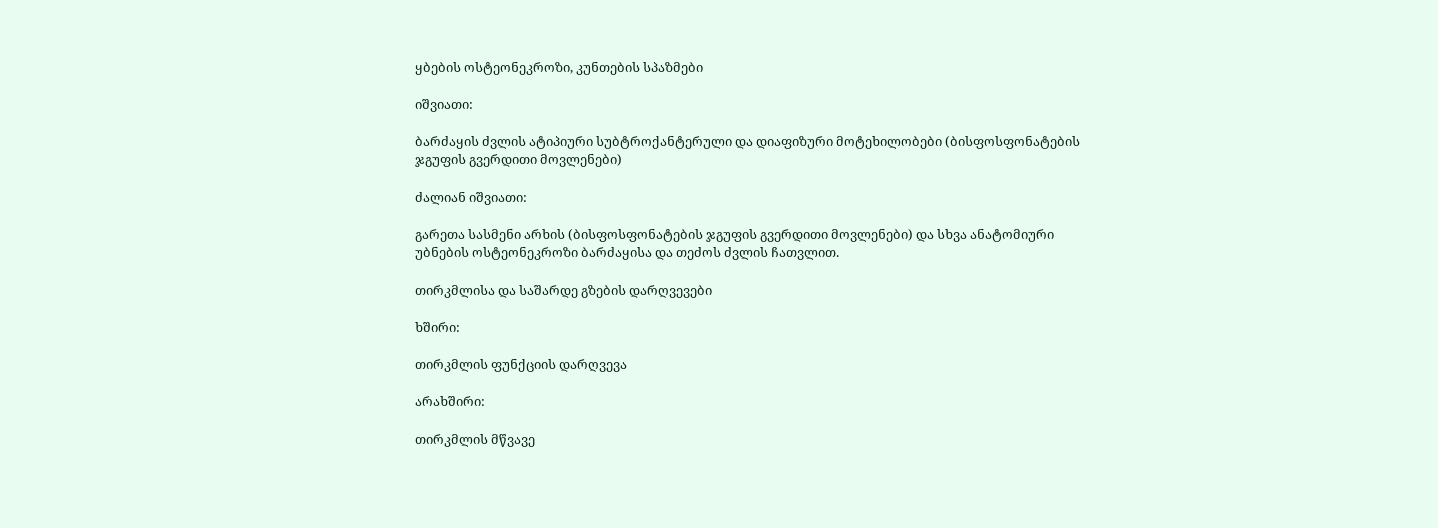ყბების ოსტეონეკროზი, კუნთების სპაზმები

იშვიათი:

ბარძაყის ძვლის ატიპიური სუბტროქანტერული და დიაფიზური მოტეხილობები (ბისფოსფონატების ჯგუფის გვერდითი მოვლენები)

ძალიან იშვიათი:

გარეთა სასმენი არხის (ბისფოსფონატების ჯგუფის გვერდითი მოვლენები) და სხვა ანატომიური უბნების ოსტეონეკროზი ბარძაყისა და თეძოს ძვლის ჩათვლით.

თირკმლისა და საშარდე გზების დარღვევები

ხშირი:

თირკმლის ფუნქციის დარღვევა

არახშირი:

თირკმლის მწვავე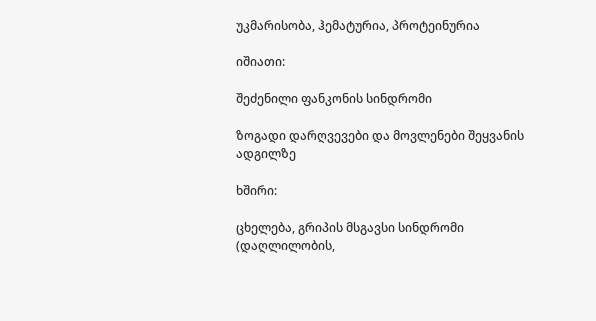უკმარისობა, ჰემატურია, პროტეინურია

იშიათი:

შეძენილი ფანკონის სინდრომი

ზოგადი დარღვევები და მოვლენები შეყვანის ადგილზე

ხშირი:

ცხელება, გრიპის მსგავსი სინდრომი (დაღლილობის,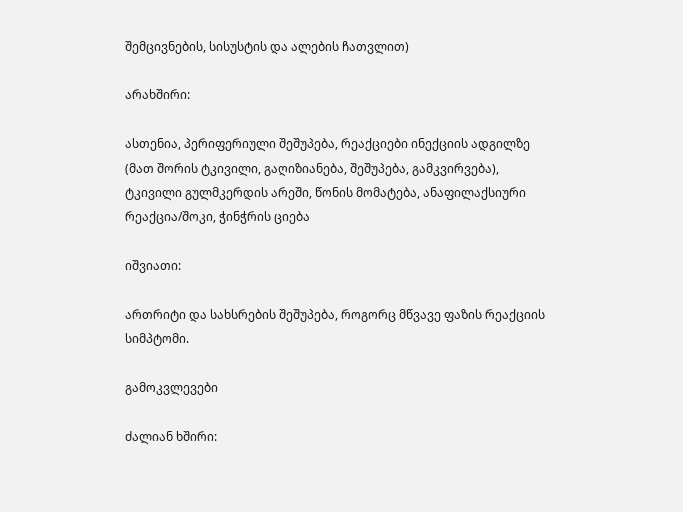შემცივნების, სისუსტის და ალების ჩათვლით)

არახშირი:

ასთენია, პერიფერიული შეშუპება, რეაქციები ინექციის ადგილზე (მათ შორის ტკივილი, გაღიზიანება, შეშუპება, გამკვირვება), ტკივილი გულმკერდის არეში, წონის მომატება, ანაფილაქსიური რეაქცია/შოკი, ჭინჭრის ციება

იშვიათი:

ართრიტი და სახსრების შეშუპება, როგორც მწვავე ფაზის რეაქციის სიმპტომი.

გამოკვლევები

ძალიან ხშირი: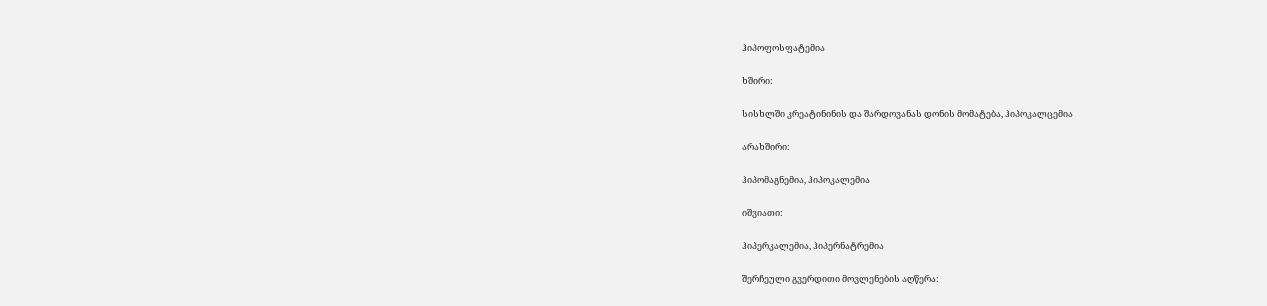ჰიპოფოსფატემია

ხშირი:

სისხლში კრეატინინის და შარდოვანას დონის მომატება, ჰიპოკალცემია

არახშირი:

ჰიპომაგნემია, ჰიპოკალემია

იშვიათი:

ჰიპერკალემია, ჰიპერნატრემია

შერჩეული გვერდითი მოვლენების აღწერა: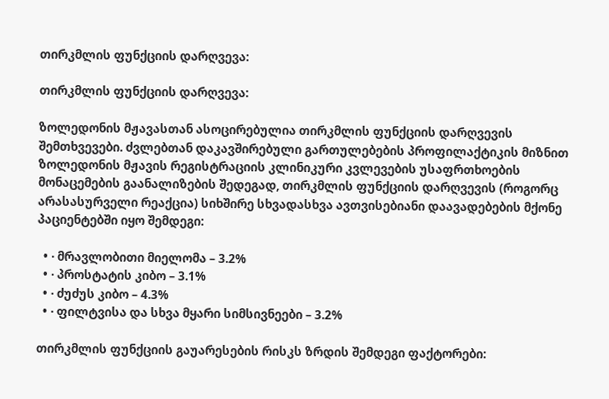თირკმლის ფუნქციის დარღვევა:

თირკმლის ფუნქციის დარღვევა:

ზოლედონის მჟავასთან ასოცირებულია თირკმლის ფუნქციის დარღვევის შემთხვევები. ძვლებთან დაკავშირებული გართულებების პროფილაქტიკის მიზნით ზოლედონის მჟავის რეგისტრაციის კლინიკური კვლევების უსაფრთხოების მონაცემების გაანალიზების შედეგად, თირკმლის ფუნქციის დარღვევის (როგორც არასასურველი რეაქცია) სიხშირე სხვადასხვა ავთვისებიანი დაავადებების მქონე პაციენტებში იყო შემდეგი:

  • · მრავლობითი მიელომა – 3.2%
  • · პროსტატის კიბო – 3.1%
  • · ძუძუს კიბო – 4.3%
  • · ფილტვისა და სხვა მყარი სიმსივნეები – 3.2%

თირკმლის ფუნქციის გაუარესების რისკს ზრდის შემდეგი ფაქტორები: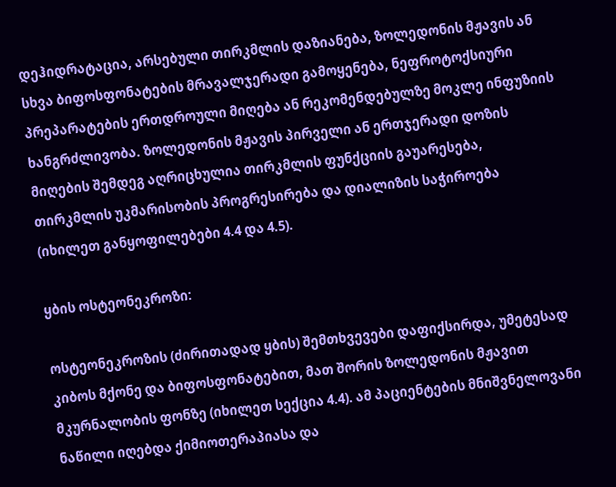დეჰიდრატაცია, არსებული თირკმლის დაზიანება, ზოლედონის მჟავის ან სხვა ბიფოსფონატების მრავალჯერადი გამოყენება, ნეფროტოქსიური პრეპარატების ერთდროული მიღება ან რეკომენდებულზე მოკლე ინფუზიის ხანგრძლივობა. ზოლედონის მჟავის პირველი ან ერთჯერადი დოზის მიღების შემდეგ აღრიცხულია თირკმლის ფუნქციის გაუარესება, თირკმლის უკმარისობის პროგრესირება და დიალიზის საჭიროება (იხილეთ განყოფილებები 4.4 და 4.5).

ყბის ოსტეონეკროზი:

ოსტეონეკროზის (ძირითადად ყბის) შემთხვევები დაფიქსირდა, უმეტესად კიბოს მქონე და ბიფოსფონატებით, მათ შორის ზოლედონის მჟავით მკურნალობის ფონზე (იხილეთ სექცია 4.4). ამ პაციენტების მნიშვნელოვანი ნაწილი იღებდა ქიმიოთერაპიასა და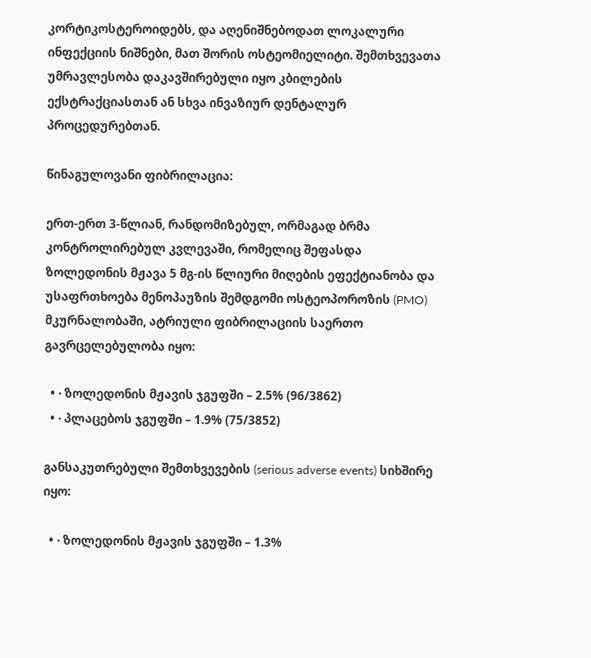კორტიკოსტეროიდებს, და აღენიშნებოდათ ლოკალური ინფექციის ნიშნები, მათ შორის ოსტეომიელიტი. შემთხვევათა უმრავლესობა დაკავშირებული იყო კბილების ექსტრაქციასთან ან სხვა ინვაზიურ დენტალურ პროცედურებთან.

წინაგულოვანი ფიბრილაცია:

ერთ-ერთ 3-წლიან, რანდომიზებულ, ორმაგად ბრმა კონტროლირებულ კვლევაში, რომელიც შეფასდა ზოლედონის მჟავა 5 მგ-ის წლიური მიღების ეფექტიანობა და უსაფრთხოება მენოპაუზის შემდგომი ოსტეოპოროზის (PMO) მკურნალობაში, ატრიული ფიბრილაციის საერთო გავრცელებულობა იყო:

  • · ზოლედონის მჟავის ჯგუფში – 2.5% (96/3862)
  • · პლაცებოს ჯგუფში – 1.9% (75/3852)

განსაკუთრებული შემთხვევების (serious adverse events) სიხშირე იყო:

  • · ზოლედონის მჟავის ჯგუფში – 1.3%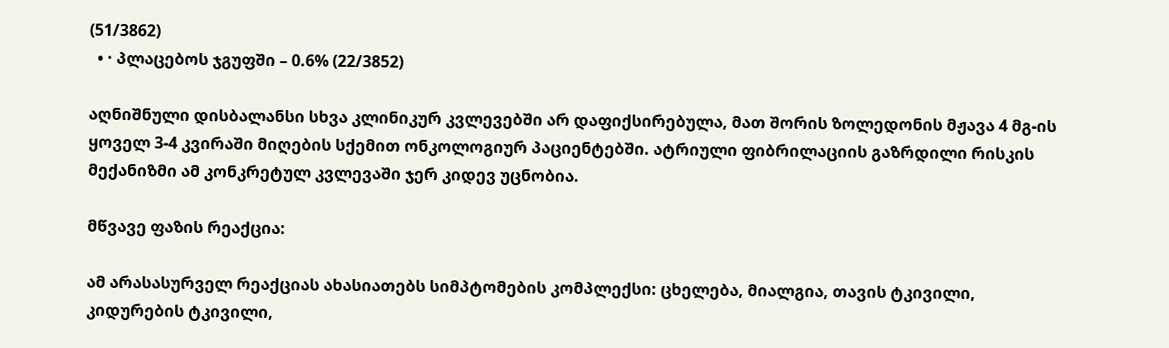(51/3862)
  • · პლაცებოს ჯგუფში – 0.6% (22/3852)

აღნიშნული დისბალანსი სხვა კლინიკურ კვლევებში არ დაფიქსირებულა, მათ შორის ზოლედონის მჟავა 4 მგ-ის ყოველ 3-4 კვირაში მიღების სქემით ონკოლოგიურ პაციენტებში. ატრიული ფიბრილაციის გაზრდილი რისკის მექანიზმი ამ კონკრეტულ კვლევაში ჯერ კიდევ უცნობია.

მწვავე ფაზის რეაქცია:

ამ არასასურველ რეაქციას ახასიათებს სიმპტომების კომპლექსი: ცხელება, მიალგია, თავის ტკივილი, კიდურების ტკივილი,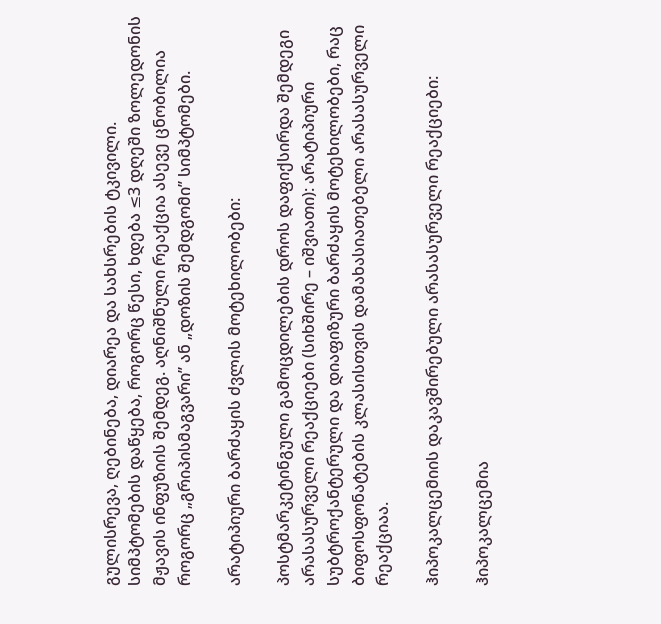გულისრევა, ღებინება, დიარეა და სახსრების ტკივილი. სიმპტომების დაწყება, როგორც წესი, ხდება ≤3 დღეში ზოლედონის მჟავის ინფუზიის შემდეგ. აღნიშნული რეაქცია ასევე ცნობილია როგორც „გრიპისმაგვარი’’ ან „დოზის შემდგომი’’ სიმპტომები.

არატიპიური ბარძაყის ძვლის მოტეხილობები:

პოსტმარკეტინგული გამოცდილების დროს დაფიქსირდა შემდეგი არასასურველი რეაქციები (სიხშირე – იშვიათი): არატიპიური სუბტროქანტერული და დიაფიზური ბარძაყის მოტეხილობები, რაც ბიფოსფონატების კლასისთვის დამახასიათებელი არასასურველი რეაქციაა.

ჰიპოკალცემიის დაკავშირებული არასასურველი რეაქციები:

ჰიპოკალცემია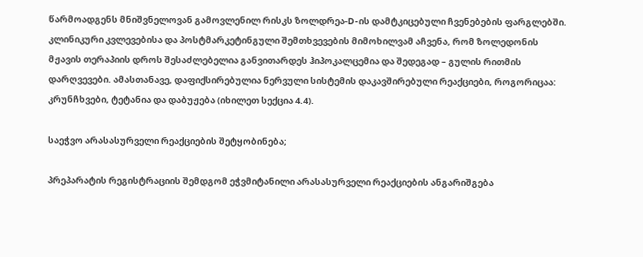წარმოადგენს მნიშვნელოვან გამოვლენილ რისკს ზოლდრეა-D-ის დამტკიცებული ჩვენებების ფარგლებში. კლინიკური კვლევებისა და პოსტმარკეტინგული შემთხვევების მიმოხილვამ აჩვენა, რომ ზოლედონის მჟავის თერაპიის დროს შესაძლებელია განვითარდეს ჰიპოკალცემია და შედეგად – გულის რითმის დარღვევები. ამასთანავე, დაფიქსირებულია ნერვული სისტემის დაკავშირებული რეაქციები, როგორიცაა: კრუნჩხვები, ტეტანია და დაბუჟება (იხილეთ სექცია 4.4).

საეჭვო არასასურველი რეაქციების შეტყობინება;

პრეპარატის რეგისტრაციის შემდგომ ეჭვმიტანილი არასასურველი რეაქციების ანგარიშგება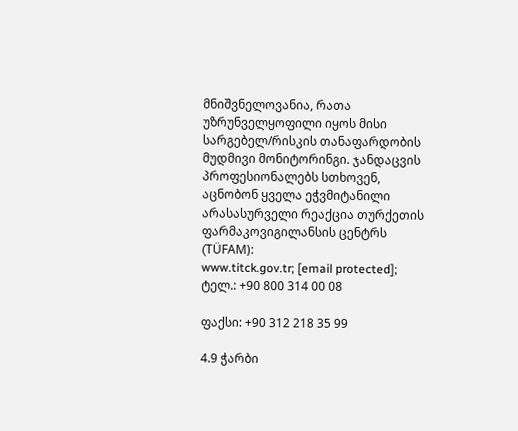მნიშვნელოვანია, რათა უზრუნველყოფილი იყოს მისი სარგებელ/რისკის თანაფარდობის მუდმივი მონიტორინგი. ჯანდაცვის პროფესიონალებს სთხოვენ, აცნობონ ყველა ეჭვმიტანილი არასასურველი რეაქცია თურქეთის ფარმაკოვიგილანსის ცენტრს (TÜFAM):
www.titck.gov.tr; [email protected]; ტელ.: +90 800 314 00 08

ფაქსი: +90 312 218 35 99

4.9 ჭარბი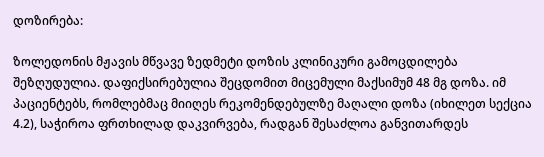დოზირება:

ზოლედონის მჟავის მწვავე ზედმეტი დოზის კლინიკური გამოცდილება შეზღუდულია. დაფიქსირებულია შეცდომით მიცემული მაქსიმუმ 48 მგ დოზა. იმ პაციენტებს, რომლებმაც მიიღეს რეკომენდებულზე მაღალი დოზა (იხილეთ სექცია 4.2), საჭიროა ფრთხილად დაკვირვება, რადგან შესაძლოა განვითარდეს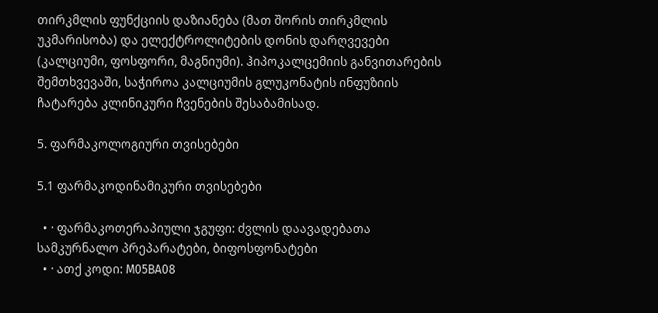თირკმლის ფუნქციის დაზიანება (მათ შორის თირკმლის უკმარისობა) და ელექტროლიტების დონის დარღვევები (კალციუმი, ფოსფორი, მაგნიუმი). ჰიპოკალცემიის განვითარების შემთხვევაში, საჭიროა კალციუმის გლუკონატის ინფუზიის ჩატარება კლინიკური ჩვენების შესაბამისად.

5. ფარმაკოლოგიური თვისებები

5.1 ფარმაკოდინამიკური თვისებები

  • · ფარმაკოთერაპიული ჯგუფი: ძვლის დაავადებათა სამკურნალო პრეპარატები, ბიფოსფონატები
  • · ათქ კოდი: M05BA08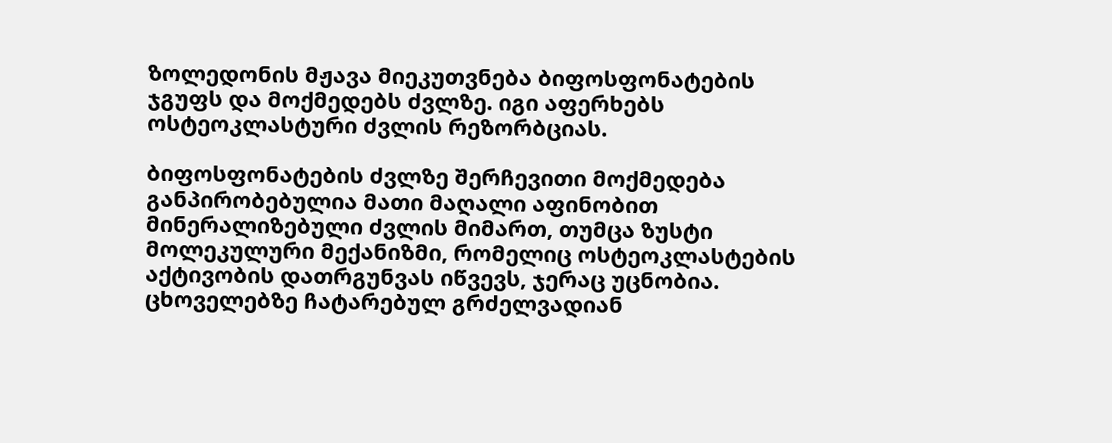ზოლედონის მჟავა მიეკუთვნება ბიფოსფონატების ჯგუფს და მოქმედებს ძვლზე. იგი აფერხებს ოსტეოკლასტური ძვლის რეზორბციას.

ბიფოსფონატების ძვლზე შერჩევითი მოქმედება განპირობებულია მათი მაღალი აფინობით მინერალიზებული ძვლის მიმართ, თუმცა ზუსტი მოლეკულური მექანიზმი, რომელიც ოსტეოკლასტების აქტივობის დათრგუნვას იწვევს, ჯერაც უცნობია. ცხოველებზე ჩატარებულ გრძელვადიან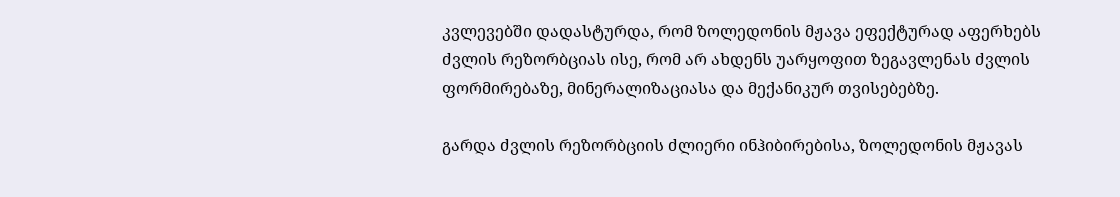კვლევებში დადასტურდა, რომ ზოლედონის მჟავა ეფექტურად აფერხებს ძვლის რეზორბციას ისე, რომ არ ახდენს უარყოფით ზეგავლენას ძვლის ფორმირებაზე, მინერალიზაციასა და მექანიკურ თვისებებზე.

გარდა ძვლის რეზორბციის ძლიერი ინჰიბირებისა, ზოლედონის მჟავას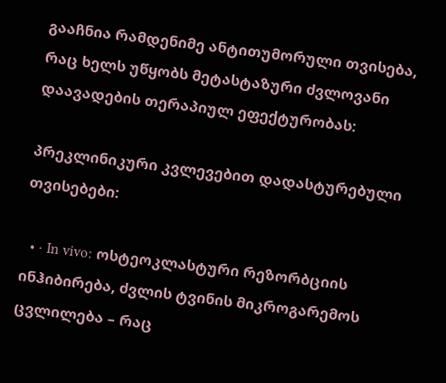გააჩნია რამდენიმე ანტითუმორული თვისება, რაც ხელს უწყობს მეტასტაზური ძვლოვანი დაავადების თერაპიულ ეფექტურობას:

პრეკლინიკური კვლევებით დადასტურებული თვისებები:

  • · In vivo: ოსტეოკლასტური რეზორბციის ინჰიბირება, ძვლის ტვინის მიკროგარემოს ცვლილება – რაც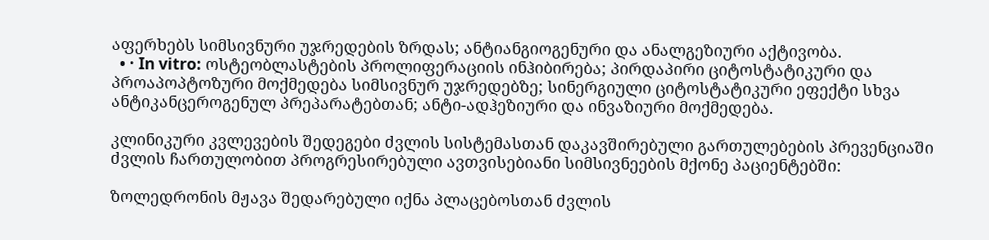აფერხებს სიმსივნური უჯრედების ზრდას; ანტიანგიოგენური და ანალგეზიური აქტივობა.
  • · In vitro: ოსტეობლასტების პროლიფერაციის ინჰიბირება; პირდაპირი ციტოსტატიკური და პროაპოპტოზური მოქმედება სიმსივნურ უჯრედებზე; სინერგიული ციტოსტატიკური ეფექტი სხვა ანტიკანცეროგენულ პრეპარატებთან; ანტი-ადჰეზიური და ინვაზიური მოქმედება.

კლინიკური კვლევების შედეგები ძვლის სისტემასთან დაკავშირებული გართულებების პრევენციაში ძვლის ჩართულობით პროგრესირებული ავთვისებიანი სიმსივნეების მქონე პაციენტებში:

ზოლედრონის მჟავა შედარებული იქნა პლაცებოსთან ძვლის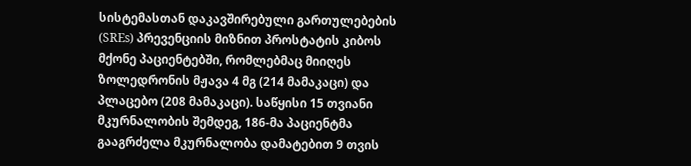სისტემასთან დაკავშირებული გართულებების (SREs) პრევენციის მიზნით პროსტატის კიბოს მქონე პაციენტებში, რომლებმაც მიიღეს ზოლედრონის მჟავა 4 მგ (214 მამაკაცი) და პლაცებო (208 მამაკაცი). საწყისი 15 თვიანი მკურნალობის შემდეგ, 186-მა პაციენტმა გააგრძელა მკურნალობა დამატებით 9 თვის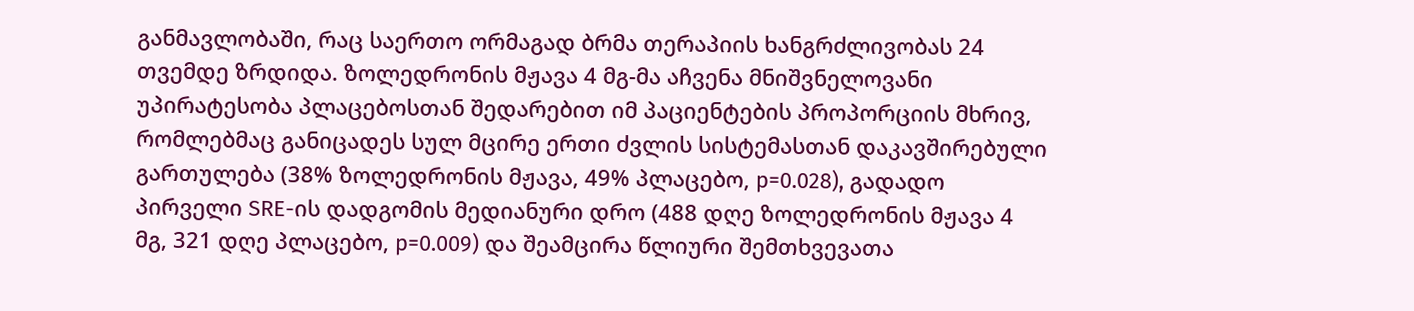განმავლობაში, რაც საერთო ორმაგად ბრმა თერაპიის ხანგრძლივობას 24 თვემდე ზრდიდა. ზოლედრონის მჟავა 4 მგ-მა აჩვენა მნიშვნელოვანი უპირატესობა პლაცებოსთან შედარებით იმ პაციენტების პროპორციის მხრივ, რომლებმაც განიცადეს სულ მცირე ერთი ძვლის სისტემასთან დაკავშირებული გართულება (38% ზოლედრონის მჟავა, 49% პლაცებო, p=0.028), გადადო პირველი SRE-ის დადგომის მედიანური დრო (488 დღე ზოლედრონის მჟავა 4 მგ, 321 დღე პლაცებო, p=0.009) და შეამცირა წლიური შემთხვევათა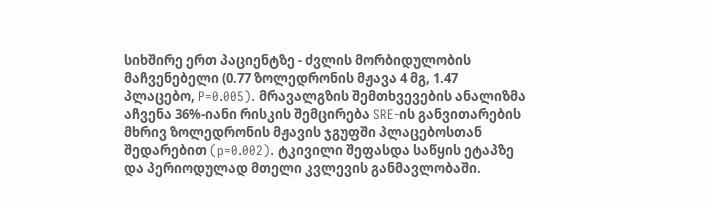სიხშირე ერთ პაციენტზე - ძვლის მორბიდულობის მაჩვენებელი (0.77 ზოლედრონის მჟავა 4 მგ, 1.47 პლაცებო, P=0.005). მრავალგზის შემთხვევების ანალიზმა აჩვენა 36%-იანი რისკის შემცირება SRE-ის განვითარების მხრივ ზოლედრონის მჟავის ჯგუფში პლაცებოსთან შედარებით (p=0.002). ტკივილი შეფასდა საწყის ეტაპზე და პერიოდულად მთელი კვლევის განმავლობაში.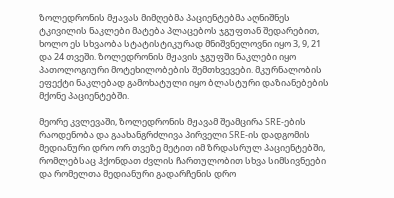ზოლედრონის მჟავას მიმღებმა პაციენტებმა აღნიშნეს ტკივილის ნაკლები მატება პლაცებოს ჯგუფთან შედარებით, ხოლო ეს სხვაობა სტატისტიკურად მნიშვნელოვნი იყო 3, 9, 21 და 24 თვეში. ზოლედრონის მჟავის ჯგუფში ნაკლები იყო პათოლოგიური მოტეხილობების შემთხვევები. მკურნალობის ეფექტი ნაკლებად გამოხატული იყო ბლასტური დაზიანებების მქონე პაციენტებში.

მეორე კვლევაში, ზოლედრონის მჟავამ შეამცირა SRE-ების რაოდენობა და გაახანგრძლივა პირველი SRE-ის დადგომის მედიანური დრო ორ თვეზე მეტით იმ ზრდასრულ პაციენტებში, რომლებსაც ჰქონდათ ძვლის ჩართულობით სხვა სიმსივნეები და რომელთა მედიანური გადარჩენის დრო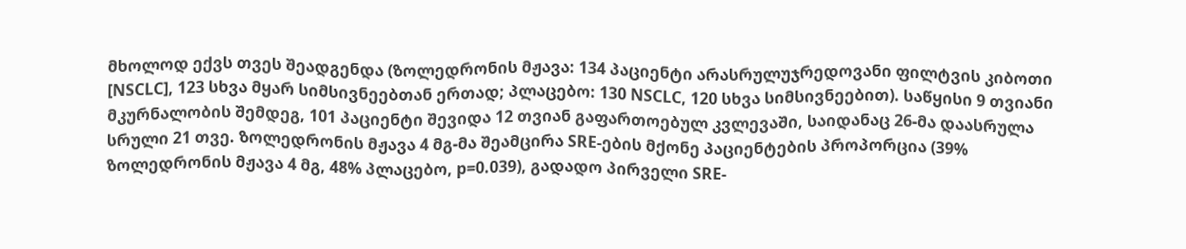მხოლოდ ექვს თვეს შეადგენდა (ზოლედრონის მჟავა: 134 პაციენტი არასრულუჯრედოვანი ფილტვის კიბოთი [NSCLC], 123 სხვა მყარ სიმსივნეებთან ერთად; პლაცებო: 130 NSCLC, 120 სხვა სიმსივნეებით). საწყისი 9 თვიანი მკურნალობის შემდეგ, 101 პაციენტი შევიდა 12 თვიან გაფართოებულ კვლევაში, საიდანაც 26-მა დაასრულა სრული 21 თვე. ზოლედრონის მჟავა 4 მგ-მა შეამცირა SRE-ების მქონე პაციენტების პროპორცია (39% ზოლედრონის მჟავა 4 მგ, 48% პლაცებო, p=0.039), გადადო პირველი SRE-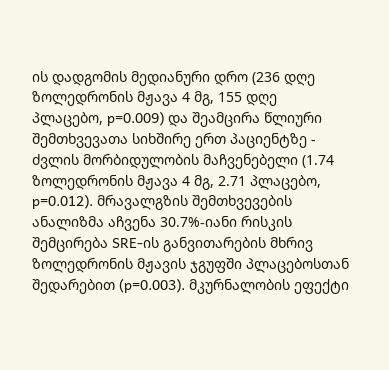ის დადგომის მედიანური დრო (236 დღე ზოლედრონის მჟავა 4 მგ, 155 დღე პლაცებო, p=0.009) და შეამცირა წლიური შემთხვევათა სიხშირე ერთ პაციენტზე - ძვლის მორბიდულობის მაჩვენებელი (1.74 ზოლედრონის მჟავა 4 მგ, 2.71 პლაცებო, p=0.012). მრავალგზის შემთხვევების ანალიზმა აჩვენა 30.7%-იანი რისკის შემცირება SRE-ის განვითარების მხრივ ზოლედრონის მჟავის ჯგუფში პლაცებოსთან შედარებით (p=0.003). მკურნალობის ეფექტი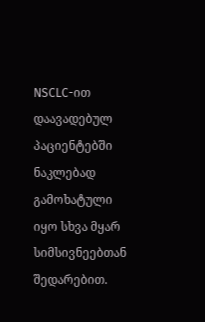NSCLC-ით დაავადებულ პაციენტებში ნაკლებად გამოხატული იყო სხვა მყარ სიმსივნეებთან შედარებით.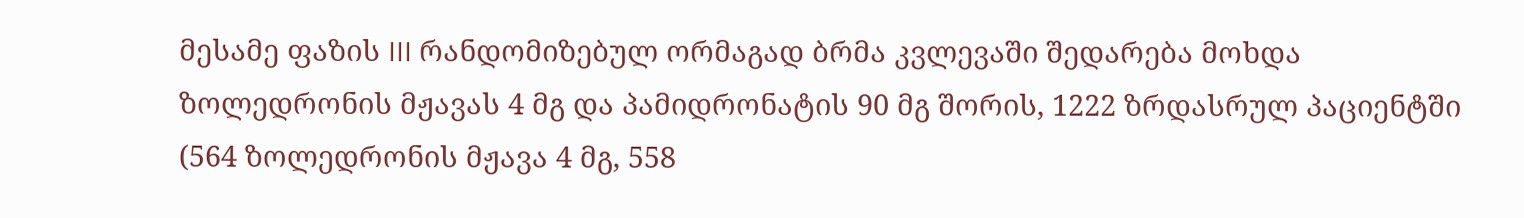მესამე ფაზის III რანდომიზებულ ორმაგად ბრმა კვლევაში შედარება მოხდა ზოლედრონის მჟავას 4 მგ და პამიდრონატის 90 მგ შორის, 1222 ზრდასრულ პაციენტში (564 ზოლედრონის მჟავა 4 მგ, 558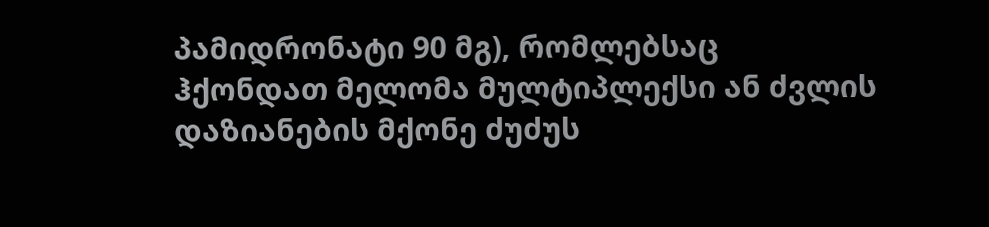პამიდრონატი 90 მგ), რომლებსაც ჰქონდათ მელომა მულტიპლექსი ან ძვლის დაზიანების მქონე ძუძუს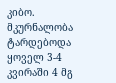კიბო. მკურნალობა ტარდებოდა ყოველ 3-4 კვირაში 4 მგ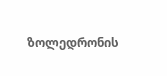ზოლედრონის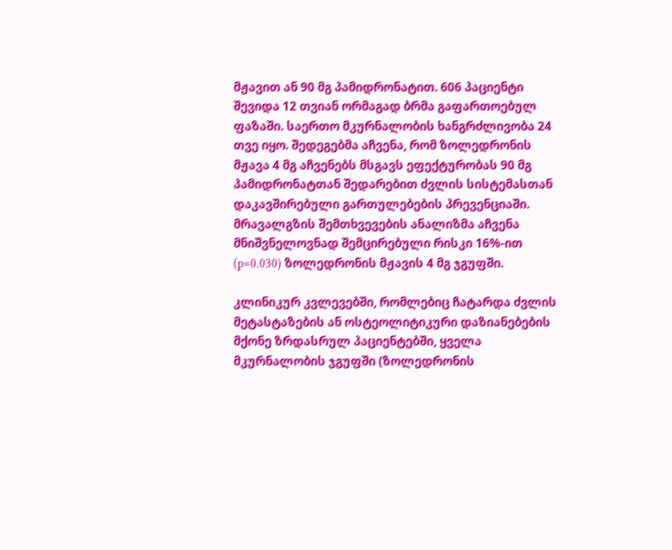მჟავით ან 90 მგ პამიდრონატით. 606 პაციენტი შევიდა 12 თვიან ორმაგად ბრმა გაფართოებულ ფაზაში. საერთო მკურნალობის ხანგრძლივობა 24 თვე იყო. შედეგებმა აჩვენა, რომ ზოლედრონის მჟავა 4 მგ აჩვენებს მსგავს ეფექტურობას 90 მგ პამიდრონატთან შედარებით ძვლის სისტემასთან დაკავშირებული გართულებების პრევენციაში. მრავალგზის შემთხვევების ანალიზმა აჩვენა მნიშვნელოვნად შემცირებული რისკი 16%-ით (p=0.030) ზოლედრონის მჟავის 4 მგ ჯგუფში.

კლინიკურ კვლევებში, რომლებიც ჩატარდა ძვლის მეტასტაზების ან ოსტეოლიტიკური დაზიანებების მქონე ზრდასრულ პაციენტებში, ყველა მკურნალობის ჯგუფში (ზოლედრონის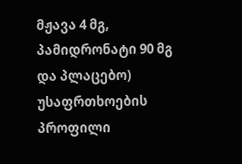მჟავა 4 მგ, პამიდრონატი 90 მგ და პლაცებო) უსაფრთხოების პროფილი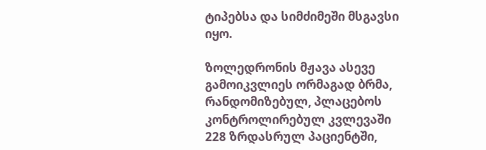ტიპებსა და სიმძიმეში მსგავსი იყო.

ზოლედრონის მჟავა ასევე გამოიკვლიეს ორმაგად ბრმა, რანდომიზებულ, პლაცებოს კონტროლირებულ კვლევაში 228 ზრდასრულ პაციენტში,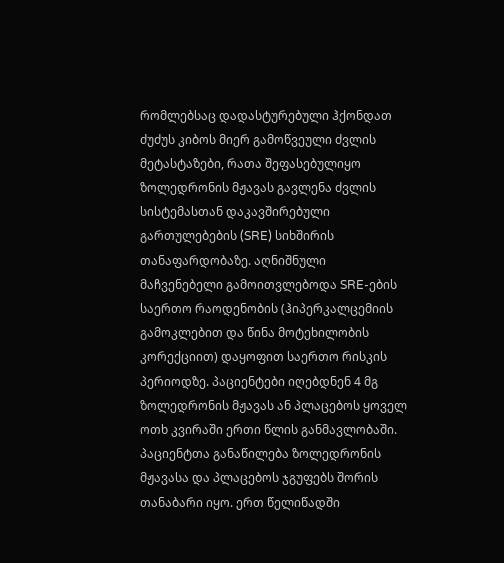რომლებსაც დადასტურებული ჰქონდათ ძუძუს კიბოს მიერ გამოწვეული ძვლის მეტასტაზები, რათა შეფასებულიყო ზოლედრონის მჟავას გავლენა ძვლის სისტემასთან დაკავშირებული გართულებების (SRE) სიხშირის თანაფარდობაზე. აღნიშნული მაჩვენებელი გამოითვლებოდა SRE-ების საერთო რაოდენობის (ჰიპერკალცემიის გამოკლებით და წინა მოტეხილობის კორექციით) დაყოფით საერთო რისკის პერიოდზე. პაციენტები იღებდნენ 4 მგ ზოლედრონის მჟავას ან პლაცებოს ყოველ ოთხ კვირაში ერთი წლის განმავლობაში. პაციენტთა განაწილება ზოლედრონის მჟავასა და პლაცებოს ჯგუფებს შორის თანაბარი იყო. ერთ წელიწადში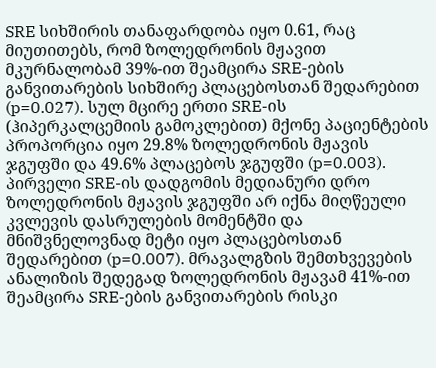SRE სიხშირის თანაფარდობა იყო 0.61, რაც მიუთითებს, რომ ზოლედრონის მჟავით მკურნალობამ 39%-ით შეამცირა SRE-ების განვითარების სიხშირე პლაცებოსთან შედარებით (p=0.027). სულ მცირე ერთი SRE-ის (ჰიპერკალცემიის გამოკლებით) მქონე პაციენტების პროპორცია იყო 29.8% ზოლედრონის მჟავის ჯგუფში და 49.6% პლაცებოს ჯგუფში (p=0.003). პირველი SRE-ის დადგომის მედიანური დრო ზოლედრონის მჟავის ჯგუფში არ იქნა მიღწეული კვლევის დასრულების მომენტში და მნიშვნელოვნად მეტი იყო პლაცებოსთან შედარებით (p=0.007). მრავალგზის შემთხვევების ანალიზის შედეგად ზოლედრონის მჟავამ 41%-ით შეამცირა SRE-ების განვითარების რისკი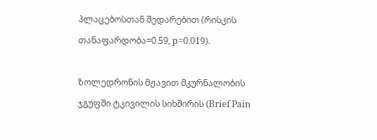პლაცებოსთან შედარებით (რისკის თანაფარდობა=0.59, p=0.019).

ზოლედრონის მჟავით მკურნალობის ჯგუფში ტკივილის სიხშირის (Brief Pain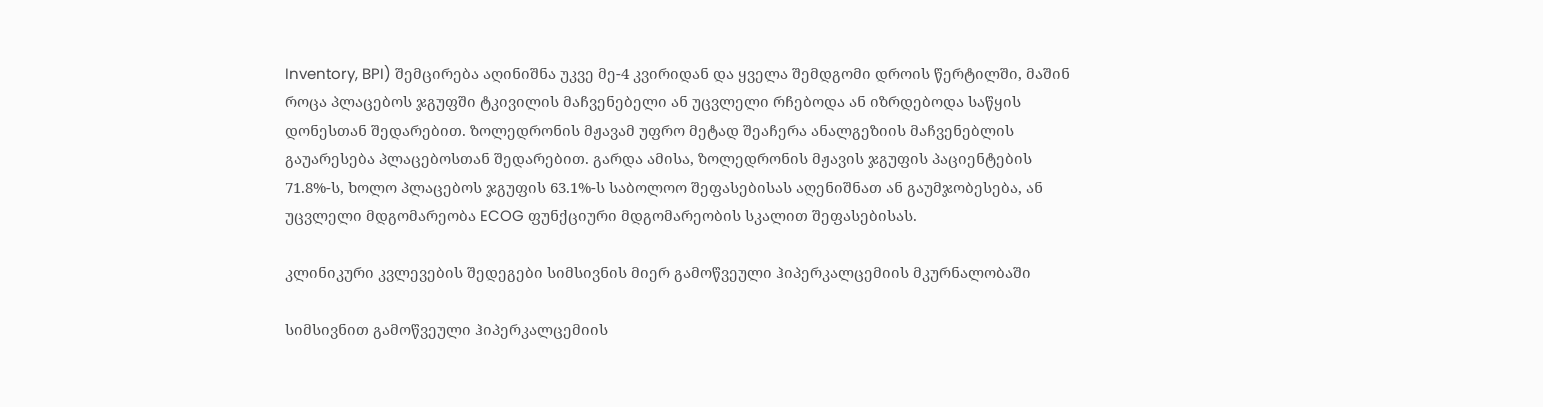Inventory, BPI) შემცირება აღინიშნა უკვე მე-4 კვირიდან და ყველა შემდგომი დროის წერტილში, მაშინ როცა პლაცებოს ჯგუფში ტკივილის მაჩვენებელი ან უცვლელი რჩებოდა ან იზრდებოდა საწყის დონესთან შედარებით. ზოლედრონის მჟავამ უფრო მეტად შეაჩერა ანალგეზიის მაჩვენებლის გაუარესება პლაცებოსთან შედარებით. გარდა ამისა, ზოლედრონის მჟავის ჯგუფის პაციენტების 71.8%-ს, ხოლო პლაცებოს ჯგუფის 63.1%-ს საბოლოო შეფასებისას აღენიშნათ ან გაუმჯობესება, ან უცვლელი მდგომარეობა ECOG ფუნქციური მდგომარეობის სკალით შეფასებისას.

კლინიკური კვლევების შედეგები სიმსივნის მიერ გამოწვეული ჰიპერკალცემიის მკურნალობაში

სიმსივნით გამოწვეული ჰიპერკალცემიის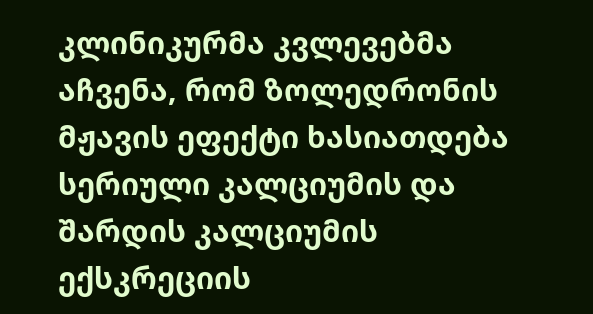კლინიკურმა კვლევებმა აჩვენა, რომ ზოლედრონის მჟავის ეფექტი ხასიათდება სერიული კალციუმის და შარდის კალციუმის ექსკრეციის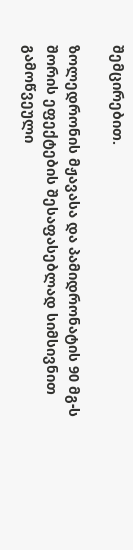შემცირებით.

ზოლედრონის მჟავასა და პამიდრონატის 90 მგ-ს შორის ეფექტების შესაფასებლად სიმსივნით გამოწვეული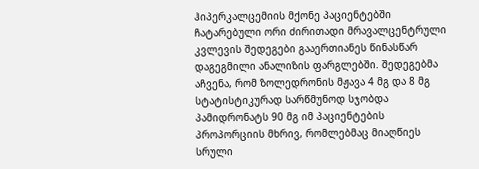ჰიპერკალცემიის მქონე პაციენტებში ჩატარებული ორი ძირითადი მრავალცენტრული კვლევის შედეგები გააერთიანეს წინასწარ დაგეგმილი ანალიზის ფარგლებში. შედეგებმა აჩვენა, რომ ზოლედრონის მჟავა 4 მგ და 8 მგ სტატისტიკურად სარწმუნოდ სჯობდა პამიდრონატს 90 მგ იმ პაციენტების პროპორციის მხრივ, რომლებმაც მიაღწიეს სრული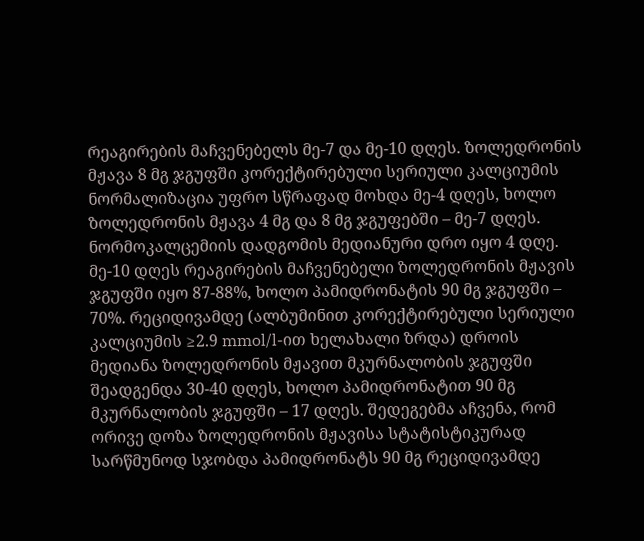რეაგირების მაჩვენებელს მე-7 და მე-10 დღეს. ზოლედრონის მჟავა 8 მგ ჯგუფში კორექტირებული სერიული კალციუმის ნორმალიზაცია უფრო სწრაფად მოხდა მე-4 დღეს, ხოლო ზოლედრონის მჟავა 4 მგ და 8 მგ ჯგუფებში – მე-7 დღეს. ნორმოკალცემიის დადგომის მედიანური დრო იყო 4 დღე. მე-10 დღეს რეაგირების მაჩვენებელი ზოლედრონის მჟავის ჯგუფში იყო 87-88%, ხოლო პამიდრონატის 90 მგ ჯგუფში – 70%. რეციდივამდე (ალბუმინით კორექტირებული სერიული კალციუმის ≥2.9 mmol/l-ით ხელახალი ზრდა) დროის მედიანა ზოლედრონის მჟავით მკურნალობის ჯგუფში შეადგენდა 30-40 დღეს, ხოლო პამიდრონატით 90 მგ მკურნალობის ჯგუფში – 17 დღეს. შედეგებმა აჩვენა, რომ ორივე დოზა ზოლედრონის მჟავისა სტატისტიკურად სარწმუნოდ სჯობდა პამიდრონატს 90 მგ რეციდივამდე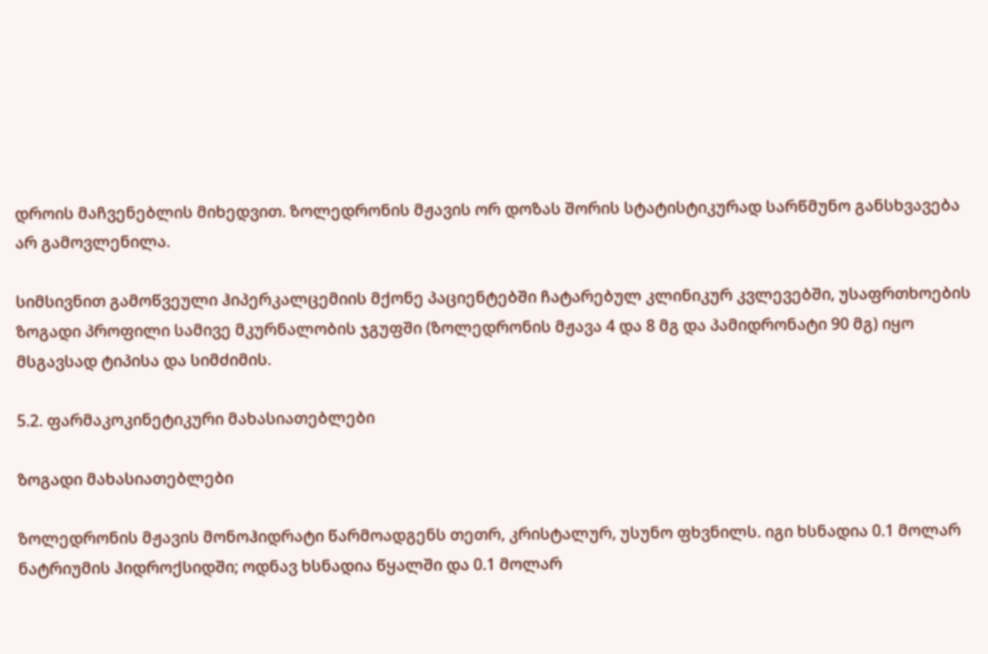დროის მაჩვენებლის მიხედვით. ზოლედრონის მჟავის ორ დოზას შორის სტატისტიკურად სარწმუნო განსხვავება არ გამოვლენილა.

სიმსივნით გამოწვეული ჰიპერკალცემიის მქონე პაციენტებში ჩატარებულ კლინიკურ კვლევებში, უსაფრთხოების ზოგადი პროფილი სამივე მკურნალობის ჯგუფში (ზოლედრონის მჟავა 4 და 8 მგ და პამიდრონატი 90 მგ) იყო მსგავსად ტიპისა და სიმძიმის.

5.2. ფარმაკოკინეტიკური მახასიათებლები

ზოგადი მახასიათებლები

ზოლედრონის მჟავის მონოჰიდრატი წარმოადგენს თეთრ, კრისტალურ, უსუნო ფხვნილს. იგი ხსნადია 0.1 მოლარ ნატრიუმის ჰიდროქსიდში; ოდნავ ხსნადია წყალში და 0.1 მოლარ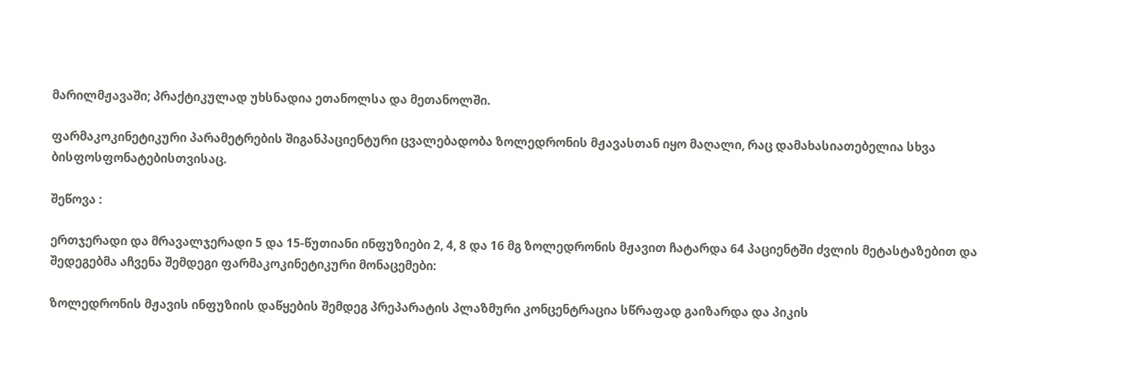მარილმჟავაში; პრაქტიკულად უხსნადია ეთანოლსა და მეთანოლში.

ფარმაკოკინეტიკური პარამეტრების შიგანპაციენტური ცვალებადობა ზოლედრონის მჟავასთან იყო მაღალი, რაც დამახასიათებელია სხვა ბისფოსფონატებისთვისაც.

შეწოვა :

ერთჯერადი და მრავალჯერადი 5 და 15-წუთიანი ინფუზიები 2, 4, 8 და 16 მგ ზოლედრონის მჟავით ჩატარდა 64 პაციენტში ძვლის მეტასტაზებით და შედეგებმა აჩვენა შემდეგი ფარმაკოკინეტიკური მონაცემები:

ზოლედრონის მჟავის ინფუზიის დაწყების შემდეგ პრეპარატის პლაზმური კონცენტრაცია სწრაფად გაიზარდა და პიკის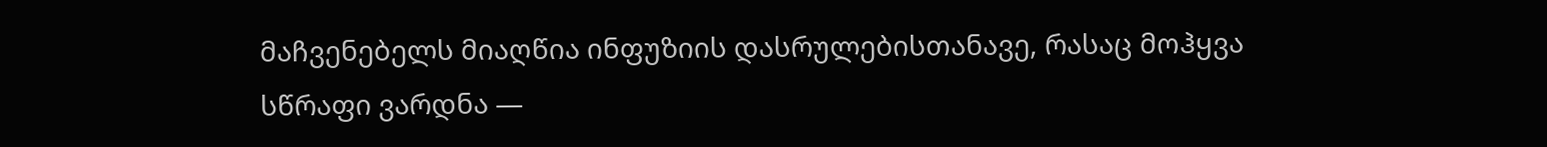მაჩვენებელს მიაღწია ინფუზიის დასრულებისთანავე, რასაც მოჰყვა სწრაფი ვარდნა —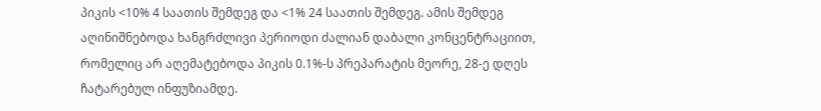პიკის <10% 4 საათის შემდეგ და <1% 24 საათის შემდეგ. ამის შემდეგ აღინიშნებოდა ხანგრძლივი პერიოდი ძალიან დაბალი კონცენტრაციით, რომელიც არ აღემატებოდა პიკის 0.1%-ს პრეპარატის მეორე, 28-ე დღეს ჩატარებულ ინფუზიამდე.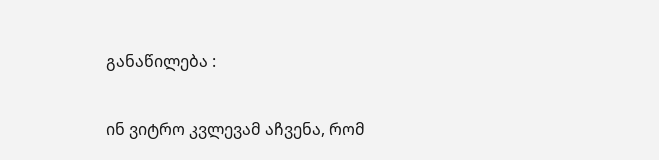განაწილება :

ინ ვიტრო კვლევამ აჩვენა, რომ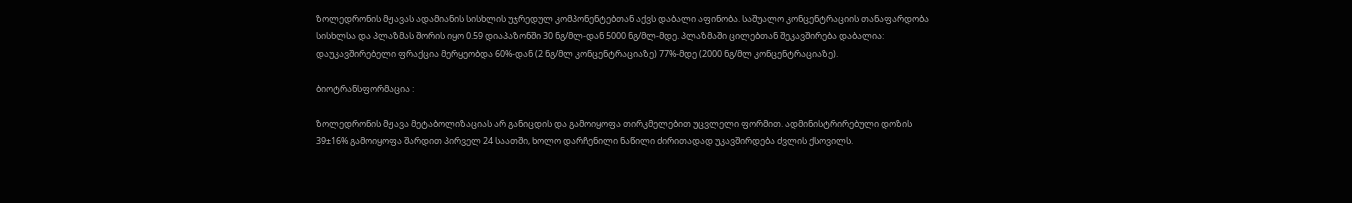ზოლედრონის მჟავას ადამიანის სისხლის უჯრედულ კომპონენტებთან აქვს დაბალი აფინობა. საშუალო კონცენტრაციის თანაფარდობა სისხლსა და პლაზმას შორის იყო 0.59 დიაპაზონში 30 ნგ/მლ-დან 5000 ნგ/მლ-მდე. პლაზმაში ცილებთან შეკავშირება დაბალია: დაუკავშირებელი ფრაქცია მერყეობდა 60%-დან (2 ნგ/მლ კონცენტრაციაზე) 77%-მდე (2000 ნგ/მლ კონცენტრაციაზე).

ბიოტრანსფორმაცია :

ზოლედრონის მჟავა მეტაბოლიზაციას არ განიცდის და გამოიყოფა თირკმელებით უცვლელი ფორმით. ადმინისტრირებული დოზის 39±16% გამოიყოფა შარდით პირველ 24 საათში, ხოლო დარჩენილი ნაწილი ძირითადად უკავშირდება ძვლის ქსოვილს.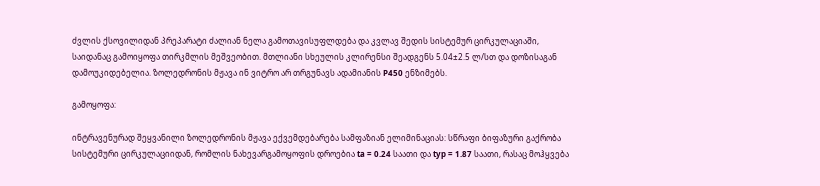ძვლის ქსოვილიდან პრეპარატი ძალიან ნელა გამოთავისუფლდება და კვლავ შედის სისტემურ ცირკულაციაში, საიდანაც გამოიყოფა თირკმლის მეშვეობით. მთლიანი სხეულის კლირენსი შეადგენს 5.04±2.5 ლ/სთ და დოზისაგან დამოუკიდებელია. ზოლედრონის მჟავა ინ ვიტრო არ თრგუნავს ადამიანის P450 ენზიმებს.

გამოყოფა:

ინტრავენურად შეყვანილი ზოლედრონის მჟავა ექვემდებარება სამფაზიან ელიმინაციას: სწრაფი ბიფაზური გაქრობა სისტემური ცირკულაციიდან, რომლის ნახევარგამოყოფის დროებია ta = 0.24 საათი და typ = 1.87 საათი, რასაც მოჰყვება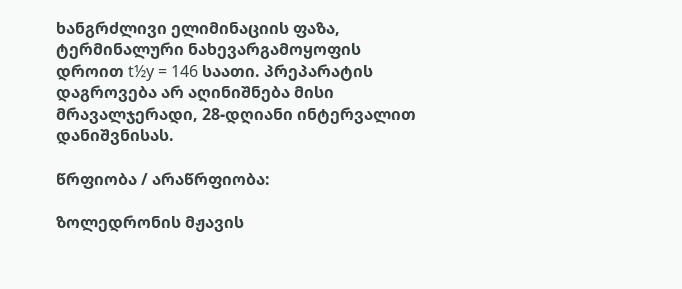ხანგრძლივი ელიმინაციის ფაზა, ტერმინალური ნახევარგამოყოფის დროით t½y = 146 საათი. პრეპარატის დაგროვება არ აღინიშნება მისი მრავალჯერადი, 28-დღიანი ინტერვალით დანიშვნისას.

წრფიობა / არაწრფიობა:

ზოლედრონის მჟავის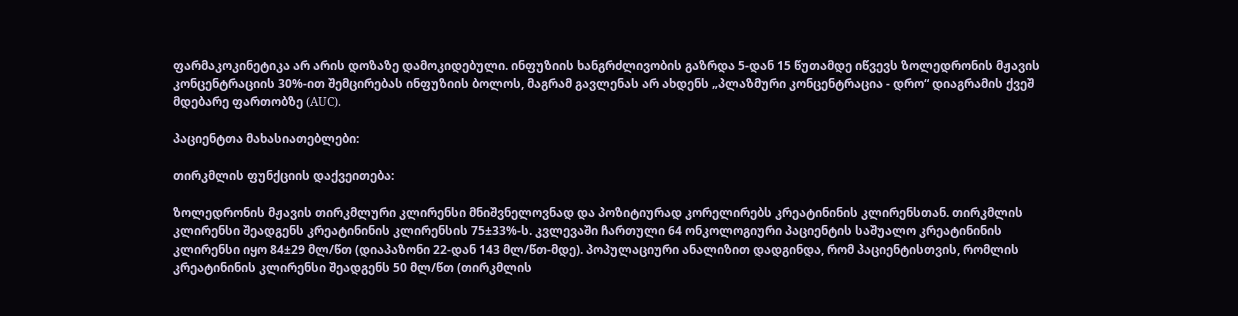ფარმაკოკინეტიკა არ არის დოზაზე დამოკიდებული. ინფუზიის ხანგრძლივობის გაზრდა 5-დან 15 წუთამდე იწვევს ზოლედრონის მჟავის კონცენტრაციის 30%-ით შემცირებას ინფუზიის ბოლოს, მაგრამ გავლენას არ ახდენს „პლაზმური კონცენტრაცია - დრო“ დიაგრამის ქვეშ მდებარე ფართობზე (AUC).

პაციენტთა მახასიათებლები:

თირკმლის ფუნქციის დაქვეითება:

ზოლედრონის მჟავის თირკმლური კლირენსი მნიშვნელოვნად და პოზიტიურად კორელირებს კრეატინინის კლირენსთან. თირკმლის კლირენსი შეადგენს კრეატინინის კლირენსის 75±33%-ს. კვლევაში ჩართული 64 ონკოლოგიური პაციენტის საშუალო კრეატინინის კლირენსი იყო 84±29 მლ/წთ (დიაპაზონი 22-დან 143 მლ/წთ-მდე). პოპულაციური ანალიზით დადგინდა, რომ პაციენტისთვის, რომლის კრეატინინის კლირენსი შეადგენს 50 მლ/წთ (თირკმლის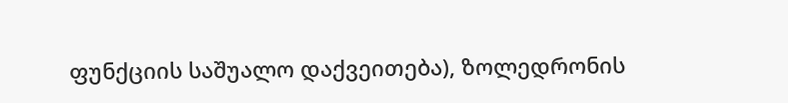ფუნქციის საშუალო დაქვეითება), ზოლედრონის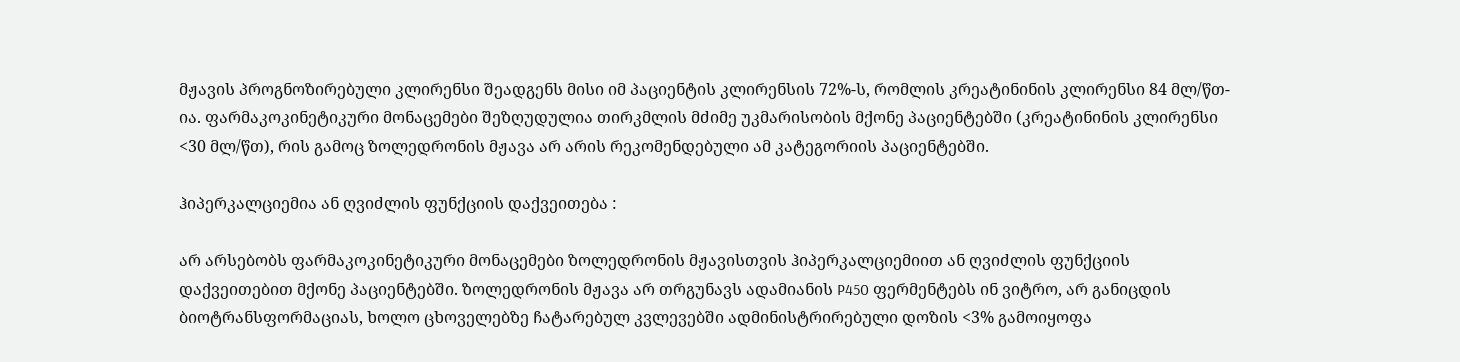მჟავის პროგნოზირებული კლირენსი შეადგენს მისი იმ პაციენტის კლირენსის 72%-ს, რომლის კრეატინინის კლირენსი 84 მლ/წთ-ია. ფარმაკოკინეტიკური მონაცემები შეზღუდულია თირკმლის მძიმე უკმარისობის მქონე პაციენტებში (კრეატინინის კლირენსი <30 მლ/წთ), რის გამოც ზოლედრონის მჟავა არ არის რეკომენდებული ამ კატეგორიის პაციენტებში.

ჰიპერკალციემია ან ღვიძლის ფუნქციის დაქვეითება :

არ არსებობს ფარმაკოკინეტიკური მონაცემები ზოლედრონის მჟავისთვის ჰიპერკალციემიით ან ღვიძლის ფუნქციის დაქვეითებით მქონე პაციენტებში. ზოლედრონის მჟავა არ თრგუნავს ადამიანის P450 ფერმენტებს ინ ვიტრო, არ განიცდის ბიოტრანსფორმაციას, ხოლო ცხოველებზე ჩატარებულ კვლევებში ადმინისტრირებული დოზის <3% გამოიყოფა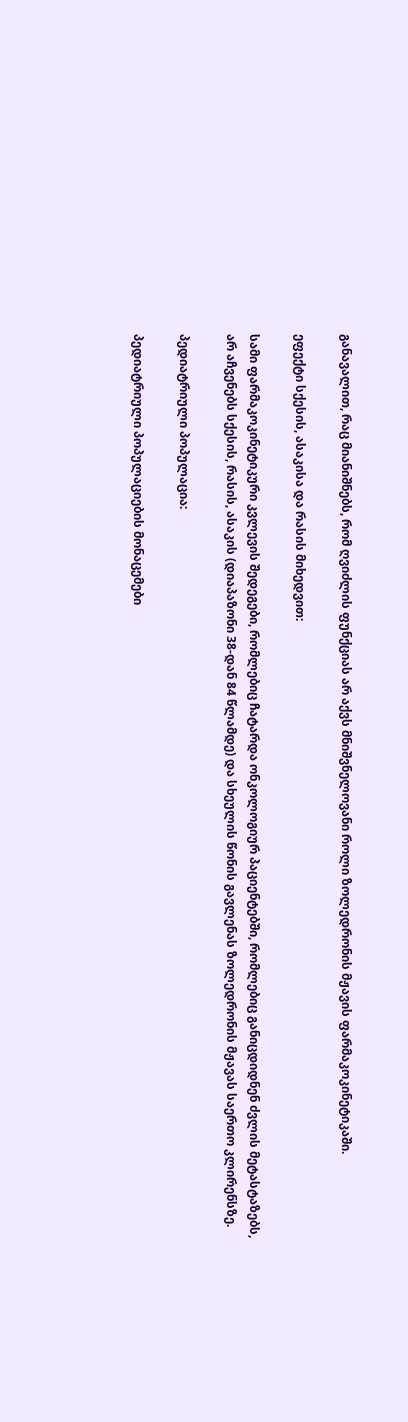განავალით, რაც მიანიშნებს, რომ ღვიძლის ფუნქციას არ აქვს მნიშვნელოვანი როლი ზოლედრონის მჟავის ფარმაკოკინეტიკაში.

ეფექტი სქესის, ასაკისა და რასის მიხედვით:

სამი ფარმაკოკინეტიკური კვლევის შედეგები, რომლებიც ჩატარდა ონკოლოგიურ პაციენტებში, რომლებიც განიცდიდნენ ძვლის მეტასტაზებს, არ აჩვენებს სქესის, რასის, ასაკის (დიაპაზონი 38-დან 84 წლამდე) და სხეულის წონის გავლენას ზოლედრონის მჟავას საერთო კლირენსზე.

პედიატრიული პოპულაცია:

პედიატრიული პოპულაციების მონაცემები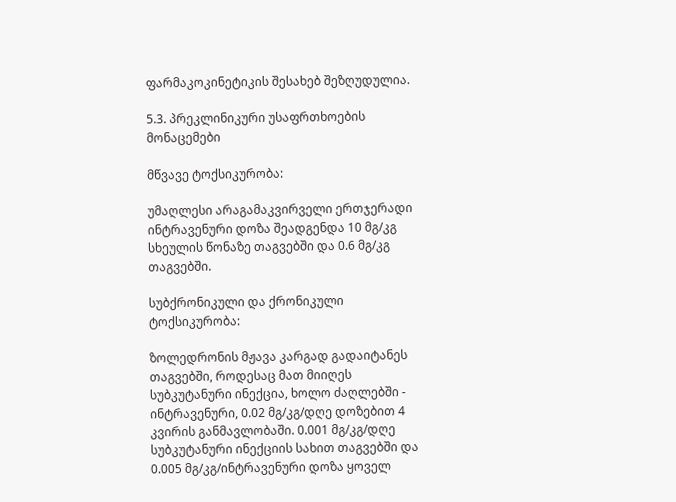ფარმაკოკინეტიკის შესახებ შეზღუდულია.

5.3. პრეკლინიკური უსაფრთხოების მონაცემები

მწვავე ტოქსიკურობა:

უმაღლესი არაგამაკვირველი ერთჯერადი ინტრავენური დოზა შეადგენდა 10 მგ/კგ სხეულის წონაზე თაგვებში და 0.6 მგ/კგ თაგვებში.

სუბქრონიკული და ქრონიკული ტოქსიკურობა:

ზოლედრონის მჟავა კარგად გადაიტანეს თაგვებში, როდესაც მათ მიიღეს სუბკუტანური ინექცია, ხოლო ძაღლებში - ინტრავენური, 0.02 მგ/კგ/დღე დოზებით 4 კვირის განმავლობაში. 0.001 მგ/კგ/დღე სუბკუტანური ინექციის სახით თაგვებში და 0.005 მგ/კგ/ინტრავენური დოზა ყოველ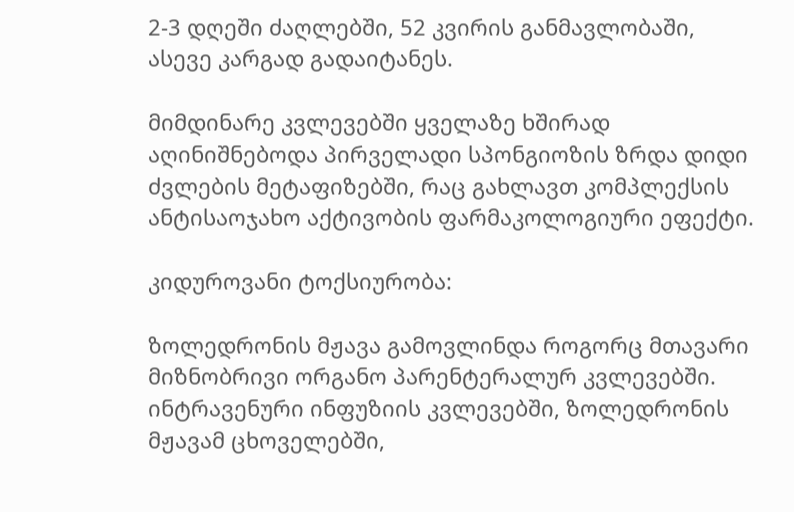2-3 დღეში ძაღლებში, 52 კვირის განმავლობაში, ასევე კარგად გადაიტანეს.

მიმდინარე კვლევებში ყველაზე ხშირად აღინიშნებოდა პირველადი სპონგიოზის ზრდა დიდი ძვლების მეტაფიზებში, რაც გახლავთ კომპლექსის ანტისაოჯახო აქტივობის ფარმაკოლოგიური ეფექტი.

კიდუროვანი ტოქსიურობა:

ზოლედრონის მჟავა გამოვლინდა როგორც მთავარი მიზნობრივი ორგანო პარენტერალურ კვლევებში. ინტრავენური ინფუზიის კვლევებში, ზოლედრონის მჟავამ ცხოველებში,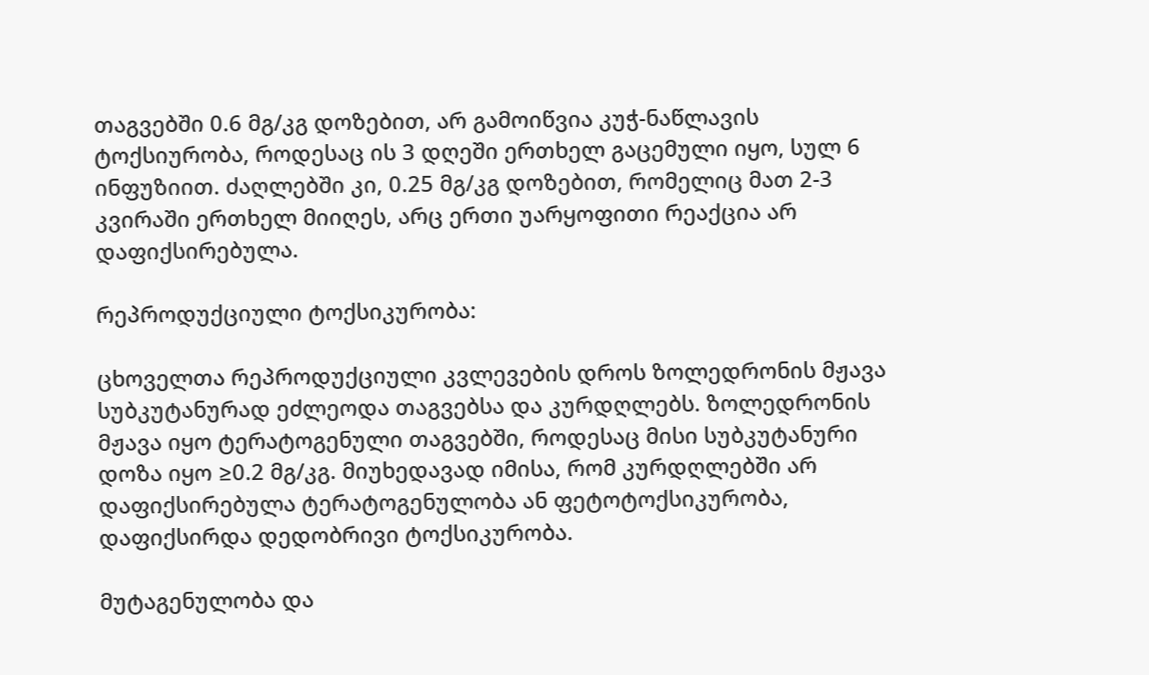თაგვებში 0.6 მგ/კგ დოზებით, არ გამოიწვია კუჭ-ნაწლავის ტოქსიურობა, როდესაც ის 3 დღეში ერთხელ გაცემული იყო, სულ 6 ინფუზიით. ძაღლებში კი, 0.25 მგ/კგ დოზებით, რომელიც მათ 2-3 კვირაში ერთხელ მიიღეს, არც ერთი უარყოფითი რეაქცია არ დაფიქსირებულა.

რეპროდუქციული ტოქსიკურობა:

ცხოველთა რეპროდუქციული კვლევების დროს ზოლედრონის მჟავა სუბკუტანურად ეძლეოდა თაგვებსა და კურდღლებს. ზოლედრონის მჟავა იყო ტერატოგენული თაგვებში, როდესაც მისი სუბკუტანური დოზა იყო ≥0.2 მგ/კგ. მიუხედავად იმისა, რომ კურდღლებში არ დაფიქსირებულა ტერატოგენულობა ან ფეტოტოქსიკურობა, დაფიქსირდა დედობრივი ტოქსიკურობა.

მუტაგენულობა და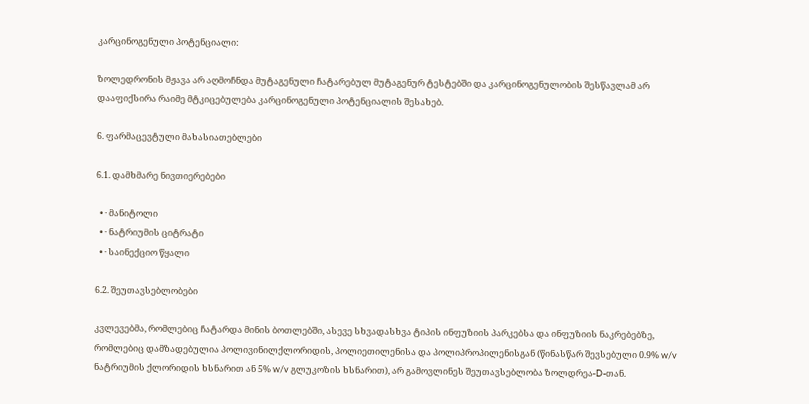კარცინოგენული პოტენციალი:

ზოლედრონის მჟავა არ აღმოჩნდა მუტაგენული ჩატარებულ მუტაგენურ ტესტებში და კარცინოგენულობის შესწავლამ არ დააფიქსირა რაიმე მტკიცებულება კარცინოგენული პოტენციალის შესახებ.

6. ფარმაცევტული მახასიათებლები

6.1. დამხმარე ნივთიერებები

  • · მანიტოლი
  • · ნატრიუმის ციტრატი
  • · საინექციო წყალი

6.2. შეუთავსებლობები

კვლევებმა, რომლებიც ჩატარდა მინის ბოთლებში, ასევე სხვადასხვა ტიპის ინფუზიის პარკებსა და ინფუზიის ნაკრებებზე, რომლებიც დამზადებულია პოლივინილქლორიდის, პოლიეთილენისა და პოლიპროპილენისგან (წინასწარ შევსებული 0.9% w/v ნატრიუმის ქლორიდის ხსნარით ან 5% w/v გლუკოზის ხსნარით), არ გამოვლინეს შეუთავსებლობა ზოლდრეა-D-თან.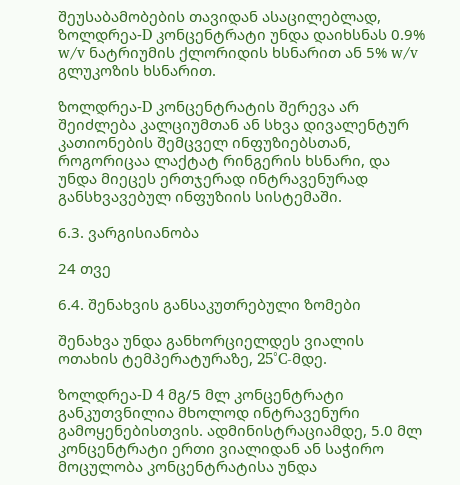შეუსაბამობების თავიდან ასაცილებლად, ზოლდრეა-D კონცენტრატი უნდა დაიხსნას 0.9% w/v ნატრიუმის ქლორიდის ხსნარით ან 5% w/v გლუკოზის ხსნარით.

ზოლდრეა-D კონცენტრატის შერევა არ შეიძლება კალციუმთან ან სხვა დივალენტურ კათიონების შემცველ ინფუზიებსთან, როგორიცაა ლაქტატ რინგერის ხსნარი, და უნდა მიეცეს ერთჯერად ინტრავენურად განსხვავებულ ინფუზიის სისტემაში.

6.3. ვარგისიანობა

24 თვე

6.4. შენახვის განსაკუთრებული ზომები

შენახვა უნდა განხორციელდეს ვიალის ოთახის ტემპერატურაზე, 25°C-მდე.

ზოლდრეა-D 4 მგ/5 მლ კონცენტრატი განკუთვნილია მხოლოდ ინტრავენური გამოყენებისთვის. ადმინისტრაციამდე, 5.0 მლ კონცენტრატი ერთი ვიალიდან ან საჭირო მოცულობა კონცენტრატისა უნდა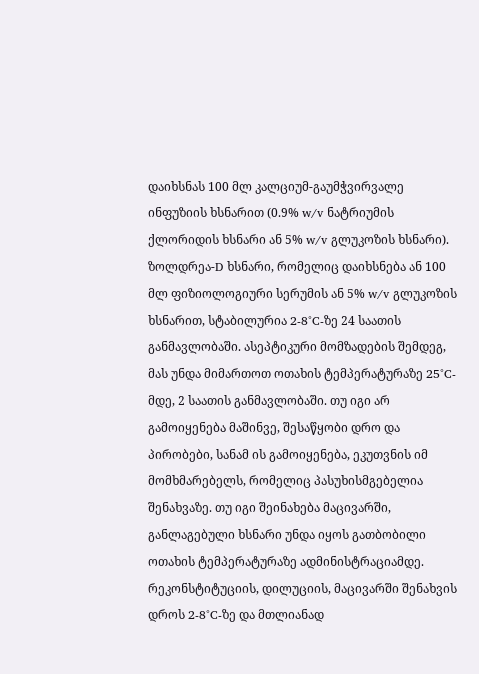დაიხსნას 100 მლ კალციუმ-გაუმჭვირვალე ინფუზიის ხსნარით (0.9% w/v ნატრიუმის ქლორიდის ხსნარი ან 5% w/v გლუკოზის ხსნარი). ზოლდრეა-D ხსნარი, რომელიც დაიხსნება ან 100 მლ ფიზიოლოგიური სერუმის ან 5% w/v გლუკოზის ხსნარით, სტაბილურია 2-8°C-ზე 24 საათის განმავლობაში. ასეპტიკური მომზადების შემდეგ, მას უნდა მიმართოთ ოთახის ტემპერატურაზე 25°C-მდე, 2 საათის განმავლობაში. თუ იგი არ გამოიყენება მაშინვე, შესაწყობი დრო და პირობები, სანამ ის გამოიყენება, ეკუთვნის იმ მომხმარებელს, რომელიც პასუხისმგებელია შენახვაზე. თუ იგი შეინახება მაცივარში, განლაგებული ხსნარი უნდა იყოს გათბობილი ოთახის ტემპერატურაზე ადმინისტრაციამდე. რეკონსტიტუციის, დილუციის, მაცივარში შენახვის დროს 2-8°C-ზე და მთლიანად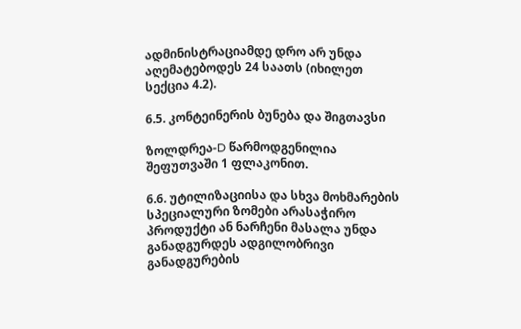ადმინისტრაციამდე დრო არ უნდა აღემატებოდეს 24 საათს (იხილეთ სექცია 4.2).

6.5. კონტეინერის ბუნება და შიგთავსი

ზოლდრეა-D წარმოდგენილია შეფუთვაში 1 ფლაკონით.

6.6. უტილიზაციისა და სხვა მოხმარების სპეციალური ზომები არასაჭირო პროდუქტი ან ნარჩენი მასალა უნდა განადგურდეს ადგილობრივი განადგურების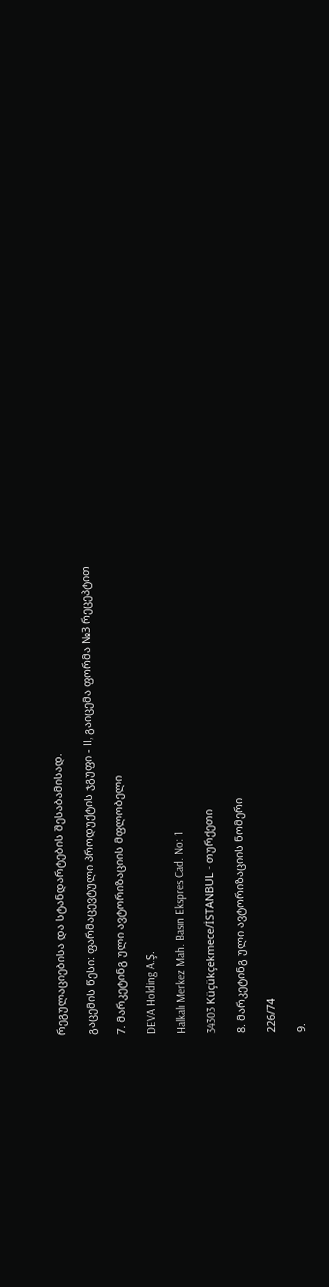რეგულაციებისა და სტანდარტების შესაბამისად.

გაცემის წესი: ფარმაცევტული პროდუქტის ჯგუფი - II, გაიცემა ფორმა №3 რეცეპტით

7. მარკეტინგ ული ავტორიზაციის მფლობელი

DEVA Holding A.Ş.

Halkalı Merkez Mah. Basın Ekspres Cad. No: 1

34303 Küçükçekmece/İSTANBUL - თურქეთი

8. მარკეტინგ ული ავტორიზაციის ნომერი

226/74

9.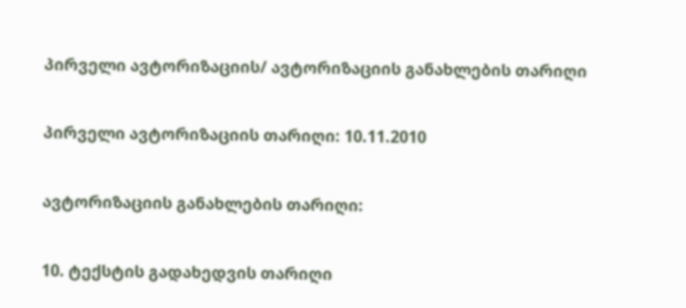პირველი ავტორიზაციის/ ავტორიზაციის განახლების თარიღი

პირველი ავტორიზაციის თარიღი: 10.11.2010

ავტორიზაციის განახლების თარიღი:

10. ტექსტის გადახედვის თარიღი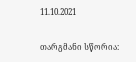11.10.2021

თარგმანი სწორია: